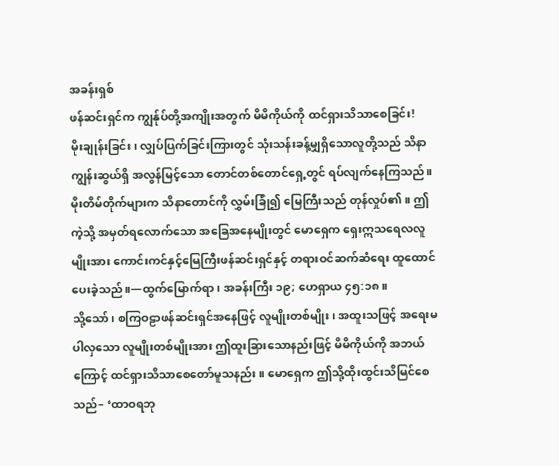အခန်းရှစ်
ဖန်ဆင်းရှင်က ကျွန်ုပ်တို့အကျိုးအတွက် မိမိကိုယ်ကို ထင်ရှားသိသာစေခြင်း!
မိုးချုန်းခြင်း၊ လျှပ်ပြက်ခြင်းကြားတွင် သုံးသန်းခန့်မျှရှိသောလူတို့သည် သိနာကျွန်းဆွယ်ရှိ အလွန်မြင့်သော တောင်တစ်တောင်ရှေ့တွင် ရပ်လျက်နေကြသည်။ မိုးတိမ်တိုက်များက သိနာတောင်ကို လွှမ်းခြုံ၍ မြေကြီးသည် တုန်လှုပ်၏။ ဤကဲ့သို့ အမှတ်ရလောက်သော အခြေအနေမျိုးတွင် မောရှေက ရှေးဣသရေလလူမျိုးအား ကောင်းကင်နှင့်မြေကြီးဖန်ဆင်းရှင်နှင့် တရားဝင်ဆက်ဆံရေး ထူထောင်ပေးခဲ့သည်။—ထွက်မြောက်ရာ၊ အခန်းကြီး ၁၉; ဟေရှာယ ၄၅:၁၈။
သို့သော်၊ စကြဝဠာဖန်ဆင်းရှင်အနေဖြင့် လူမျိုးတစ်မျိုး၊ အထူးသဖြင့် အရေးမပါလှသော လူမျိုးတစ်မျိုးအား ဤထူးခြားသောနည်းဖြင့် မိမိကိုယ်ကို အဘယ်ကြောင့် ထင်ရှားသိသာစေတော်မူသနည်း။ မောရှေက ဤသို့ထိုးထွင်းသိမြင်စေသည်– ‘ထာဝရဘု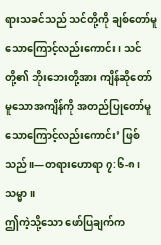ရားသခင်သည် သင်တို့ကို ချစ်တော်မူသောကြောင့်လည်းကောင်း၊ သင်တို့၏ ဘိုးဘေးတို့အား ကျိန်ဆိုတော်မူသောအကျိန်ကို အတည်ပြုတော်မူသောကြောင့်လည်းကောင်း’ ဖြစ်သည်။—တရားဟောရာ ၇:၆-၈၊ သမ္မာ။
ဤကဲ့သို့သော ဖော်ပြချက်က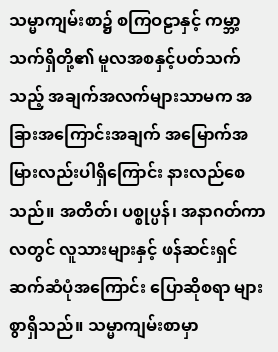သမ္မာကျမ်းစာ၌ စကြဝဠာနှင့် ကမ္ဘာ့သက်ရှိတို့၏ မူလအစနှင့်ပတ်သက်သည့် အချက်အလက်များသာမက အခြားအကြောင်းအချက် အမြောက်အမြားလည်းပါရှိကြောင်း နားလည်စေသည်။ အတိတ်၊ ပစ္စုပ္ပန်၊ အနာဂတ်ကာလတွင် လူသားများနှင့် ဖန်ဆင်းရှင် ဆက်ဆံပုံအကြောင်း ပြောဆိုစရာ များစွာရှိသည်။ သမ္မာကျမ်းစာမှာ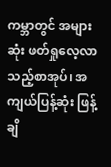ကမ္ဘာတွင် အများဆုံး ဖတ်ရှုလေ့လာသည့်စာအုပ်၊ အကျယ်ပြန့်ဆုံး ဖြန့်ချိ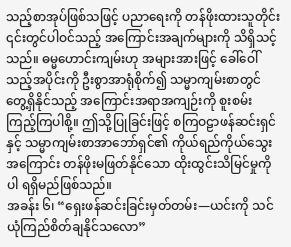သည့်စာအုပ်ဖြစ်သဖြင့် ပညာရေးကို တန်ဖိုးထားသူတိုင်း ၎င်းတွင်ပါဝင်သည့် အကြောင်းအချက်များကို သိရှိသင့်သည်။ ဓမ္မဟောင်းကျမ်းဟု အများအားဖြင့် ခေါ်ဝေါ်သည့်အပိုင်းကို ဦးစွာအာရုံစိုက်၍ သမ္မာကျမ်းစာတွင် တွေ့ရှိနိုင်သည့် အကြောင်းအရာအကျဉ်းကို စူးစမ်းကြည့်ကြပါစို့။ ဤသို့ပြုခြင်းဖြင့် စကြဝဠာဖန်ဆင်းရှင်နှင့် သမ္မာကျမ်းစာအာဘော်ရှင်၏ ကိုယ်ရည်ကိုယ်သွေးအကြောင်း တန်ဖိုးမဖြတ်နိုင်သော ထိုးထွင်းသိမြင်မှုကိုပါ ရရှိမည်ဖြစ်သည်။
အခန်း ၆၊ “ရှေးဖန်ဆင်းခြင်းမှတ်တမ်း—ယင်းကို သင်ယုံကြည်စိတ်ချနိုင်သလော”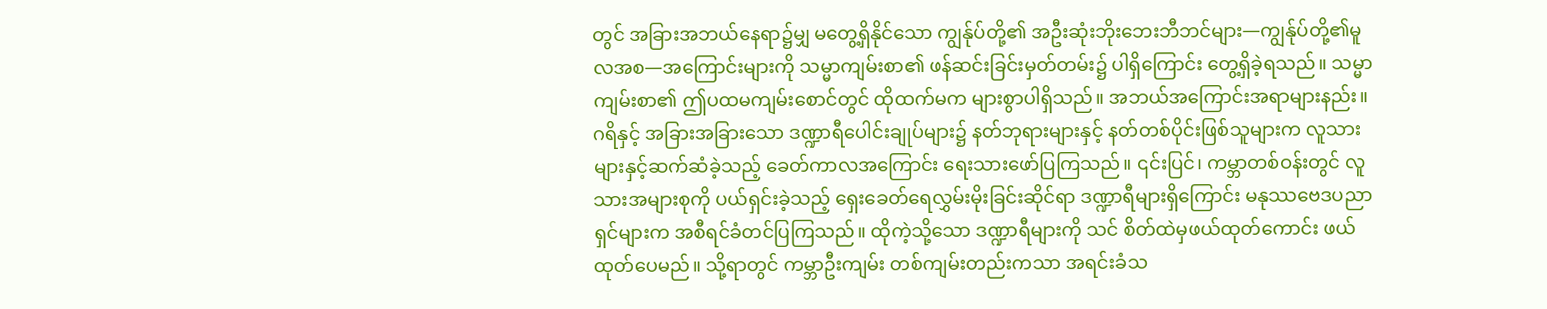တွင် အခြားအဘယ်နေရာ၌မျှ မတွေ့ရှိနိုင်သော ကျွန်ုပ်တို့၏ အဦးဆုံးဘိုးဘေးဘီဘင်များ—ကျွန်ုပ်တို့၏မူလအစ—အကြောင်းများကို သမ္မာကျမ်းစာ၏ ဖန်ဆင်းခြင်းမှတ်တမ်း၌ ပါရှိကြောင်း တွေ့ရှိခဲ့ရသည်။ သမ္မာကျမ်းစာ၏ ဤပထမကျမ်းစောင်တွင် ထိုထက်မက များစွာပါရှိသည်။ အဘယ်အကြောင်းအရာများနည်း။
ဂရိနှင့် အခြားအခြားသော ဒဏ္ဍာရီပေါင်းချုပ်များ၌ နတ်ဘုရားများနှင့် နတ်တစ်ပိုင်းဖြစ်သူများက လူသားများနှင့်ဆက်ဆံခဲ့သည့် ခေတ်ကာလအကြောင်း ရေးသားဖော်ပြကြသည်။ ၎င်းပြင်၊ ကမ္ဘာတစ်ဝန်းတွင် လူသားအများစုကို ပယ်ရှင်းခဲ့သည့် ရှေးခေတ်ရေလွှမ်းမိုးခြင်းဆိုင်ရာ ဒဏ္ဍာရီများရှိကြောင်း မနုဿဗေဒပညာရှင်များက အစီရင်ခံတင်ပြကြသည်။ ထိုကဲ့သို့သော ဒဏ္ဍာရီများကို သင် စိတ်ထဲမှဖယ်ထုတ်ကောင်း ဖယ်ထုတ်ပေမည်။ သို့ရာတွင် ကမ္ဘာဦးကျမ်း တစ်ကျမ်းတည်းကသာ အရင်းခံသ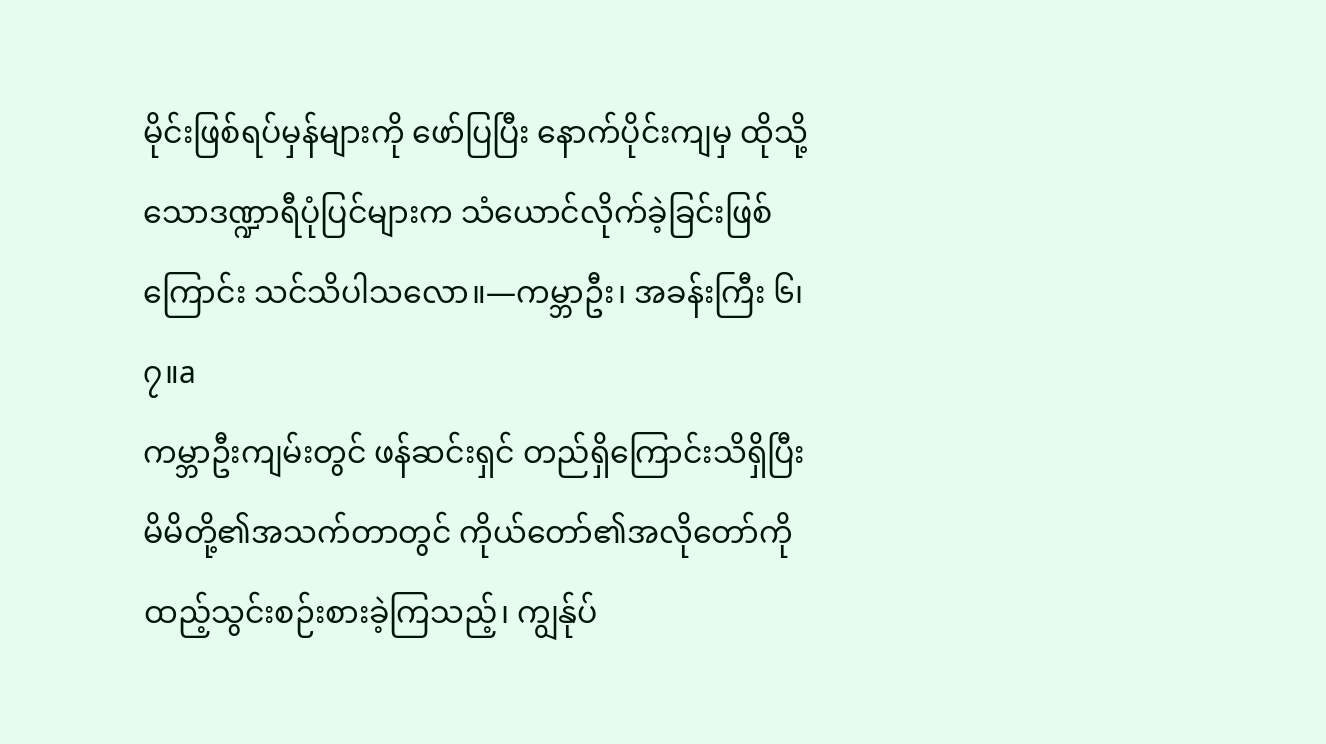မိုင်းဖြစ်ရပ်မှန်များကို ဖော်ပြပြီး နောက်ပိုင်းကျမှ ထိုသို့သောဒဏ္ဍာရီပုံပြင်များက သံယောင်လိုက်ခဲ့ခြင်းဖြစ်ကြောင်း သင်သိပါသလော။—ကမ္ဘာဦး၊ အခန်းကြီး ၆၊ ၇။a
ကမ္ဘာဦးကျမ်းတွင် ဖန်ဆင်းရှင် တည်ရှိကြောင်းသိရှိပြီး မိမိတို့၏အသက်တာတွင် ကိုယ်တော်၏အလိုတော်ကို ထည့်သွင်းစဉ်းစားခဲ့ကြသည့်၊ ကျွန်ုပ်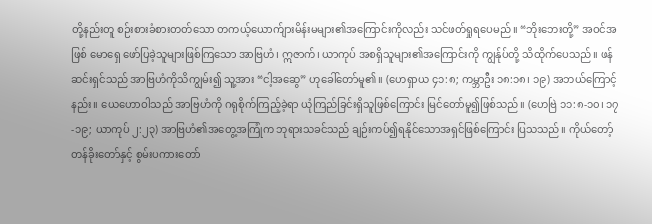တို့နည်းတူ စဉ်းစားခံစားတတ်သော တကယ့်ယောက်ျားမိန်းမများ၏အကြောင်းကိုလည်း သင်ဖတ်ရှုရပေမည်။ “ဘိုးဘေးတို့” အဝင်အဖြစ် မောရှေ ဖော်ပြခဲ့သူများဖြစ်ကြသော အာဗြဟံ၊ ဣဇာက်၊ ယာကုပ် အစရှိသူများ၏အကြောင်းကို ကျွန်ုပ်တို့ သိထိုက်ပေသည်။ ဖန်ဆင်းရှင်သည် အာဗြဟံကိုသိကျွမ်း၍ သူ့အား “ငါ့အဆွေ” ဟုခေါ်တော်မူ၏။ (ဟေရှာယ ၄၁:၈; ကမ္ဘာဦး ၁၈:၁၈၊ ၁၉) အဘယ်ကြောင့်နည်း။ ယေဟောဝါသည် အာဗြဟံကို ဂရုစိုက်ကြည့်ခဲ့ရာ ယုံကြည်ခြင်းရှိသူဖြစ်ကြောင်း မြင်တော်မူ၍ဖြစ်သည်။ (ဟေဗြဲ ၁၁:၈-၁၀၊ ၁၇-၁၉; ယာကုပ် ၂:၂၃) အာဗြဟံ၏အတွေ့အကြုံက ဘုရားသခင်သည် ချဉ်းကပ်၍ရနိုင်သောအရှင်ဖြစ်ကြောင်း ပြသသည်။ ကိုယ်တော့်တန်ခိုးတော်နှင့် စွမ်းပကားတော်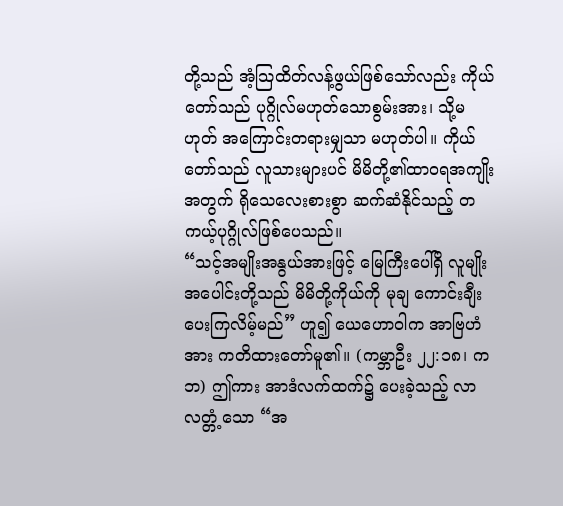တို့သည် အံ့သြထိတ်လန့်ဖွယ်ဖြစ်သော်လည်း ကိုယ်တော်သည် ပုဂ္ဂိုလ်မဟုတ်သောစွမ်းအား၊ သို့မဟုတ် အကြောင်းတရားမျှသာ မဟုတ်ပါ။ ကိုယ်တော်သည် လူသားများပင် မိမိတို့၏ထာဝရအကျိုးအတွက် ရိုသေလေးစားစွာ ဆက်ဆံနိုင်သည့် တကယ့်ပုဂ္ဂိုလ်ဖြစ်ပေသည်။
“သင့်အမျိုးအနွယ်အားဖြင့် မြေကြီးပေါ်ရှိ လူမျိုးအပေါင်းတို့သည် မိမိတို့ကိုယ်ကို မုချ ကောင်းချီးပေးကြလိမ့်မည်” ဟူ၍ ယေဟောဝါက အာဗြဟံအား ကတိထားတော်မူ၏။ (ကမ္ဘာဦး ၂၂:၁၈၊ ကဘ) ဤကား အာဒံလက်ထက်၌ ပေးခဲ့သည့် လာလတ္တံ့သော “အ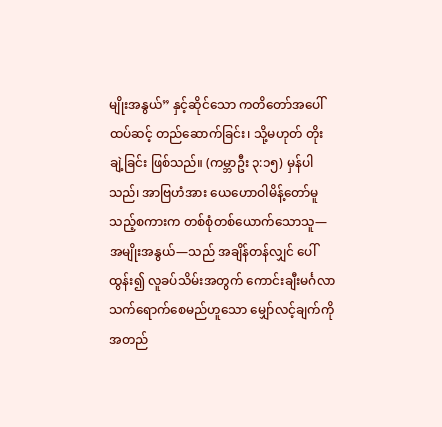မျိုးအနွယ်” နှင့်ဆိုင်သော ကတိတော်အပေါ် ထပ်ဆင့် တည်ဆောက်ခြင်း၊ သို့မဟုတ် တိုးချဲ့ခြင်း ဖြစ်သည်။ (ကမ္ဘာဦး ၃:၁၅) မှန်ပါသည်၊ အာဗြဟံအား ယေဟောဝါမိန့်တော်မူသည့်စကားက တစ်စုံတစ်ယောက်သောသူ—အမျိုးအနွယ်—သည် အချိန်တန်လျှင် ပေါ်ထွန်း၍ လူခပ်သိမ်းအတွက် ကောင်းချီးမင်္ဂလာ သက်ရောက်စေမည်ဟူသော မျှော်လင့်ချက်ကို အတည်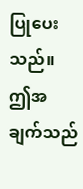ပြုပေးသည်။ ဤအချက်သည်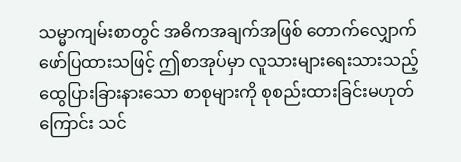သမ္မာကျမ်းစာတွင် အဓိကအချက်အဖြစ် တောက်လျှောက်ဖော်ပြထားသဖြင့် ဤစာအုပ်မှာ လူသားများရေးသားသည့် ထွေပြားခြားနားသော စာစုများကို စုစည်းထားခြင်းမဟုတ်ကြောင်း သင်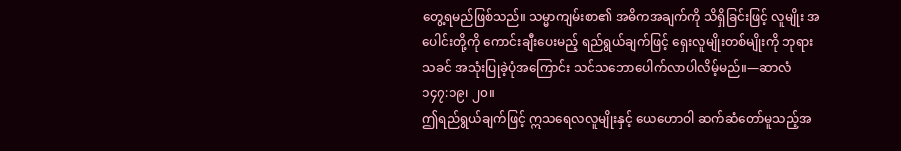တွေ့ရမည်ဖြစ်သည်။ သမ္မာကျမ်းစာ၏ အဓိကအချက်ကို သိရှိခြင်းဖြင့် လူမျိုး အပေါင်းတို့ကို ကောင်းချီးပေးမည့် ရည်ရွယ်ချက်ဖြင့် ရှေးလူမျိုးတစ်မျိုးကို ဘုရားသခင် အသုံးပြုခဲ့ပုံအကြောင်း သင်သဘောပေါက်လာပါလိမ့်မည်။—ဆာလံ ၁၄၇:၁၉၊ ၂၀။
ဤရည်ရွယ်ချက်ဖြင့် ဣသရေလလူမျိုးနှင့် ယေဟောဝါ ဆက်ဆံတော်မူသည့်အ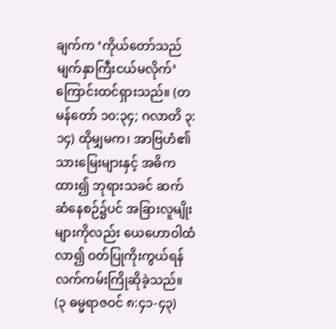ချက်က ‘ကိုယ်တော်သည် မျက်နှာကြီးငယ်မလိုက်’ ကြောင်းထင်ရှားသည်။ (တမန်တော် ၁၀:၃၄; ဂလာတိ ၃:၁၄) ထိုမျှမက၊ အာဗြဟံ၏သားမြေးများနှင့် အဓိကထား၍ ဘုရားသခင် ဆက်ဆံနေစဉ်၌ပင် အခြားလူမျိုးများကိုလည်း ယေဟောဝါထံလာ၍ ဝတ်ပြုကိုးကွယ်ရန် လက်ကမ်းကြိုဆိုခဲ့သည်။ (၃ ဓမ္မရာဇဝင် ၈:၄၁-၄၃)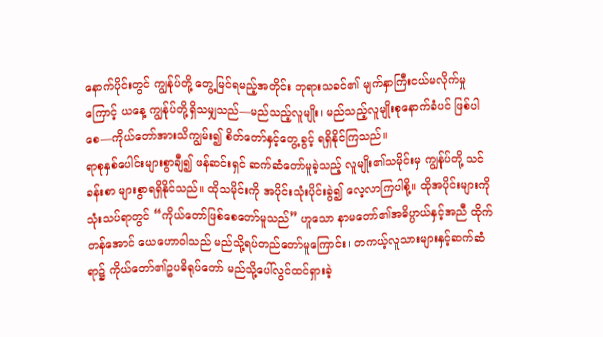နောက်ပိုင်းတွင် ကျွန်ုပ်တို့ တွေ့မြင်ရမည့်အတိုင်း ဘုရားသခင်၏ မျက်နှာကြီးငယ်မလိုက်မှုကြောင့် ယနေ့ ကျွန်ုပ်တို့ရှိသမျှသည်—မည်သည့်လူမျိုး၊ မည်သည့်လူမျိုးစုနောက်ခံပင် ဖြစ်ပါစေ—ကိုယ်တော်အားသိကျွမ်း၍ စိတ်တော်နှင့်တွေ့ခွင့် ရရှိနိုင်ကြသည်။
ရာစုနှစ်ပေါင်းများစွာချီ၍ ဖန်ဆင်းရှင် ဆက်ဆံတော်မူခဲ့သည့် လူမျိုး၏သမိုင်းမှ ကျွန်ုပ်တို့ သင်ခန်းစာ များစွာရရှိနိုင်သည်။ ထိုသမိုင်းကို အပိုင်းသုံးပိုင်းခွဲ၍ လေ့လာကြပါစို့။ ထိုအပိုင်းများကိုသုံးသပ်ရာတွင် “ကိုယ်တော်ဖြစ်စေတော်မူသည်” ဟူသော နာမတော်၏အဓိပ္ပာယ်နှင့်အညီ ထိုက်တန်အောင် ယေဟောဝါသည် မည်သို့ရပ်တည်တော်မူကြောင်း၊ တကယ့်လူသားများနှင့်ဆက်ဆံရာ၌ ကိုယ်တော်၏ဥပဓိရုပ်တော် မည်သို့ပေါ်လွင်ထင်ရှားခဲ့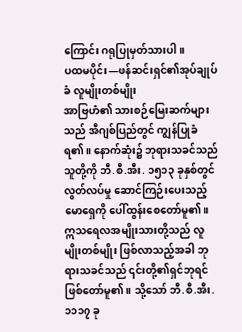ကြောင်း ဂရုပြုမှတ်သားပါ။
ပထမပိုင်း—ဖန်ဆင်းရှင်၏အုပ်ချုပ်ခံ လူမျိုးတစ်မျိုး
အာဗြဟံ၏ သားစဉ်မြေးဆက်များသည် အီဂျစ်ပြည်တွင် ကျွန်ပြုခံရ၏။ နောက်ဆုံး၌ ဘုရားသခင်သည် သူတို့ကို ဘီ.စီ.အီး. ၁၅၁၃ ခုနှစ်တွင် လွတ်လပ်မှု ဆောင်ကြဉ်းပေးသည့် မောရှေကို ပေါ်ထွန်းစေတော်မူ၏။ ဣသရေလအမျိုးသားတို့သည် လူမျိုးတစ်မျိုး ဖြစ်လာသည့်အခါ ဘုရားသခင်သည် ၎င်းတို့၏ရှင်ဘုရင် ဖြစ်တော်မူ၏။ သို့သော် ဘီ.စီ.အီး. ၁၁၁၇ ခု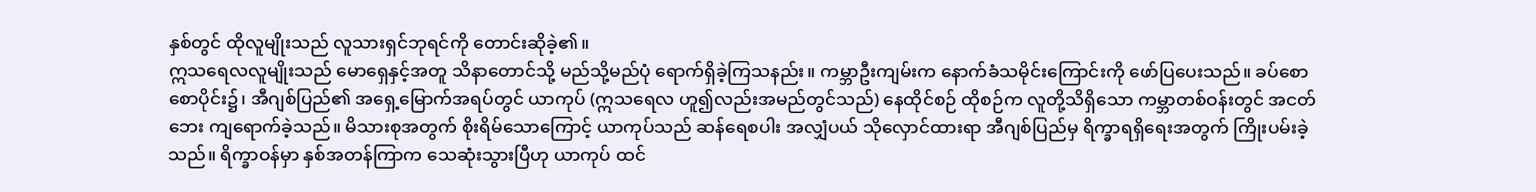နှစ်တွင် ထိုလူမျိုးသည် လူသားရှင်ဘုရင်ကို တောင်းဆိုခဲ့၏။
ဣသရေလလူမျိုးသည် မောရှေနှင့်အတူ သိနာတောင်သို့ မည်သို့မည်ပုံ ရောက်ရှိခဲ့ကြသနည်း။ ကမ္ဘာဦးကျမ်းက နောက်ခံသမိုင်းကြောင်းကို ဖော်ပြပေးသည်။ ခပ်စောစောပိုင်း၌၊ အီဂျစ်ပြည်၏ အရှေ့မြောက်အရပ်တွင် ယာကုပ် (ဣသရေလ ဟူ၍လည်းအမည်တွင်သည်) နေထိုင်စဉ် ထိုစဉ်က လူတို့သိရှိသော ကမ္ဘာတစ်ဝန်းတွင် အငတ်ဘေး ကျရောက်ခဲ့သည်။ မိသားစုအတွက် စိုးရိမ်သောကြောင့် ယာကုပ်သည် ဆန်ရေစပါး အလျှံပယ် သိုလှောင်ထားရာ အီဂျစ်ပြည်မှ ရိက္ခာရရှိရေးအတွက် ကြိုးပမ်းခဲ့သည်။ ရိက္ခာဝန်မှာ နှစ်အတန်ကြာက သေဆုံးသွားပြီဟု ယာကုပ် ထင်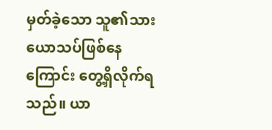မှတ်ခဲ့သော သူ၏သား ယောသပ်ဖြစ်နေကြောင်း တွေ့ရှိလိုက်ရသည်။ ယာ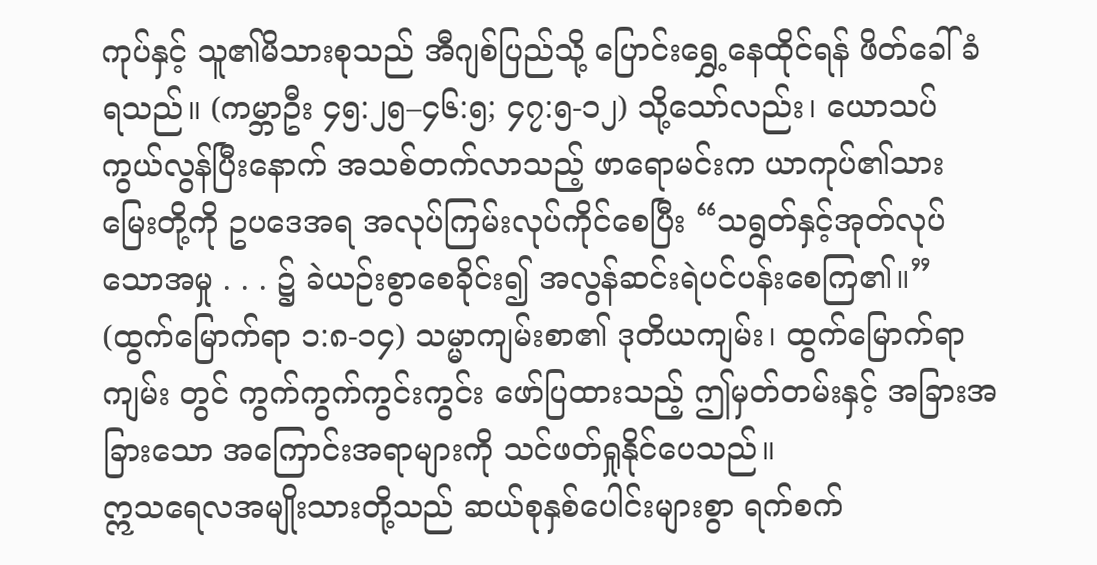ကုပ်နှင့် သူ၏မိသားစုသည် အီဂျစ်ပြည်သို့ ပြောင်းရွှေ့နေထိုင်ရန် ဖိတ်ခေါ်ခံရသည်။ (ကမ္ဘာဦး ၄၅:၂၅–၄၆:၅; ၄၇:၅-၁၂) သို့သော်လည်း၊ ယောသပ်ကွယ်လွန်ပြီးနောက် အသစ်တက်လာသည့် ဖာရောမင်းက ယာကုပ်၏သားမြေးတို့ကို ဥပဒေအရ အလုပ်ကြမ်းလုပ်ကိုင်စေပြီး “သရွတ်နှင့်အုတ်လုပ်သောအမှု . . . ၌ ခဲယဉ်းစွာစေခိုင်း၍ အလွန်ဆင်းရဲပင်ပန်းစေကြ၏။” (ထွက်မြောက်ရာ ၁:၈-၁၄) သမ္မာကျမ်းစာ၏ ဒုတိယကျမ်း၊ ထွက်မြောက်ရာကျမ်း တွင် ကွက်ကွက်ကွင်းကွင်း ဖော်ပြထားသည့် ဤမှတ်တမ်းနှင့် အခြားအခြားသော အကြောင်းအရာများကို သင်ဖတ်ရှုနိုင်ပေသည်။
ဣသရေလအမျိုးသားတို့သည် ဆယ်စုနှစ်ပေါင်းများစွာ ရက်စက်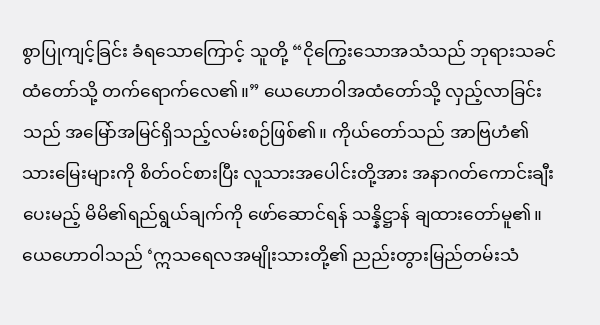စွာပြုကျင့်ခြင်း ခံရသောကြောင့် သူတို့ “ငိုကြွေးသောအသံသည် ဘုရားသခင်ထံတော်သို့ တက်ရောက်လေ၏။” ယေဟောဝါအထံတော်သို့ လှည့်လာခြင်းသည် အမြော်အမြင်ရှိသည့်လမ်းစဉ်ဖြစ်၏။ ကိုယ်တော်သည် အာဗြဟံ၏သားမြေးများကို စိတ်ဝင်စားပြီး လူသားအပေါင်းတို့အား အနာဂတ်ကောင်းချီးပေးမည့် မိမိ၏ရည်ရွယ်ချက်ကို ဖော်ဆောင်ရန် သန္နိဋ္ဌာန် ချထားတော်မူ၏။ ယေဟောဝါသည် ‘ဣသရေလအမျိုးသားတို့၏ ညည်းတွားမြည်တမ်းသံ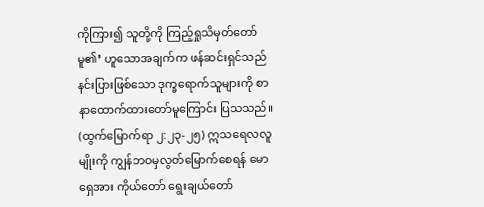ကိုကြား၍ သူတို့ကို ကြည့်ရှုသိမှတ်တော်မူ၏’ ဟူသောအချက်က ဖန်ဆင်းရှင်သည် နင်းပြားဖြစ်သော ဒုက္ခရောက်သူများကို စာနာထောက်ထားတော်မူကြောင်း ပြသသည်။ (ထွက်မြောက်ရာ ၂:၂၃-၂၅) ဣသရေလလူမျိုးကို ကျွန်ဘဝမှလွတ်မြောက်စေရန် မောရှေအား ကိုယ်တော် ရွေးချယ်တော်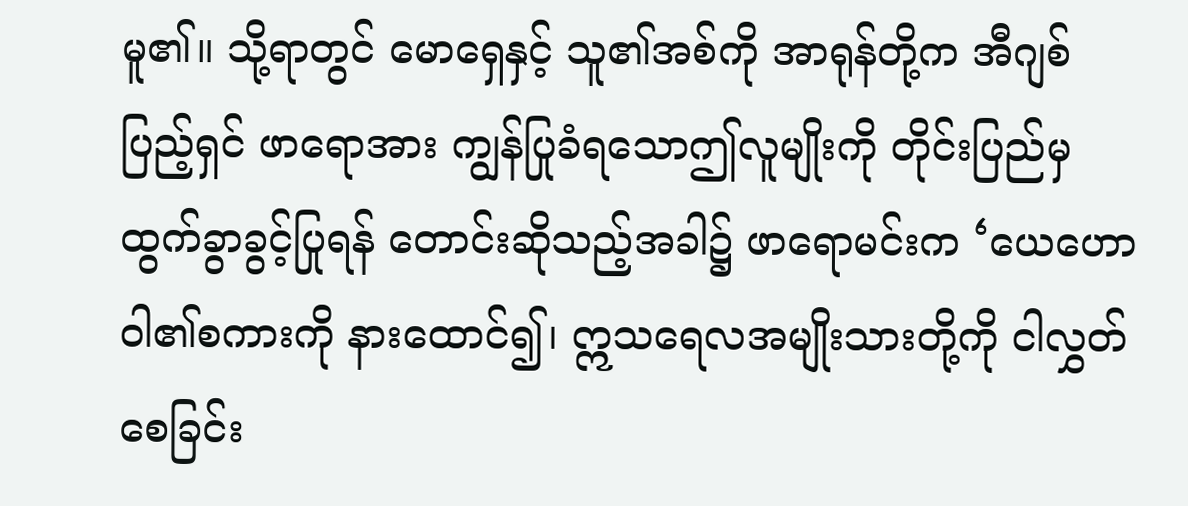မူ၏။ သို့ရာတွင် မောရှေနှင့် သူ၏အစ်ကို အာရုန်တို့က အီဂျစ်ပြည့်ရှင် ဖာရောအား ကျွန်ပြုခံရသောဤလူမျိုးကို တိုင်းပြည်မှထွက်ခွာခွင့်ပြုရန် တောင်းဆိုသည့်အခါ၌ ဖာရောမင်းက ‘ယေဟောဝါ၏စကားကို နားထောင်၍၊ ဣသရေလအမျိုးသားတို့ကို ငါလွှတ်စေခြင်း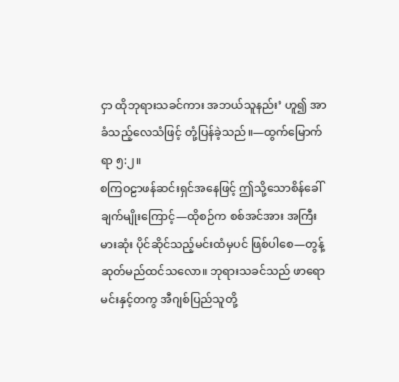ငှာ ထိုဘုရားသခင်ကား အဘယ်သူနည်း’ ဟူ၍ အာခံသည့်လေသံဖြင့် တုံ့ပြန်ခဲ့သည်။—ထွက်မြောက်ရာ ၅:၂။
စကြဝဠာဖန်ဆင်းရှင်အနေဖြင့် ဤသို့သောစိန်ခေါ်ချက်မျိုးကြောင့်—ထိုစဉ်က စစ်အင်အား အကြီးမားဆုံး ပိုင်ဆိုင်သည့်မင်းထံမှပင် ဖြစ်ပါစေ—တွန့်ဆုတ်မည်ထင်သလော။ ဘုရားသခင်သည် ဖာရောမင်းနှင့်တကွ အီဂျစ်ပြည်သူတို့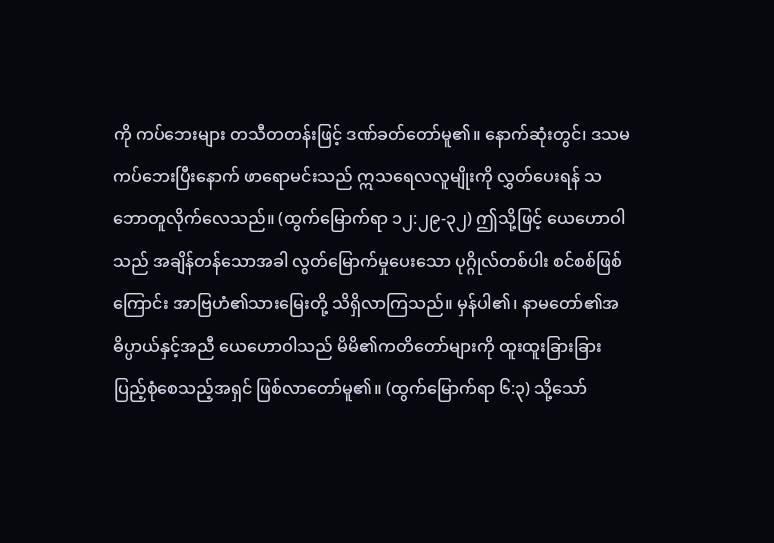ကို ကပ်ဘေးများ တသီတတန်းဖြင့် ဒဏ်ခတ်တော်မူ၏။ နောက်ဆုံးတွင်၊ ဒသမကပ်ဘေးပြီးနောက် ဖာရောမင်းသည် ဣသရေလလူမျိုးကို လွှတ်ပေးရန် သဘောတူလိုက်လေသည်။ (ထွက်မြောက်ရာ ၁၂:၂၉-၃၂) ဤသို့ဖြင့် ယေဟောဝါသည် အချိန်တန်သောအခါ လွတ်မြောက်မှုပေးသော ပုဂ္ဂိုလ်တစ်ပါး စင်စစ်ဖြစ်ကြောင်း အာဗြဟံ၏သားမြေးတို့ သိရှိလာကြသည်။ မှန်ပါ၏၊ နာမတော်၏အဓိပ္ပာယ်နှင့်အညီ ယေဟောဝါသည် မိမိ၏ကတိတော်များကို ထူးထူးခြားခြား ပြည့်စုံစေသည့်အရှင် ဖြစ်လာတော်မူ၏။ (ထွက်မြောက်ရာ ၆:၃) သို့သော်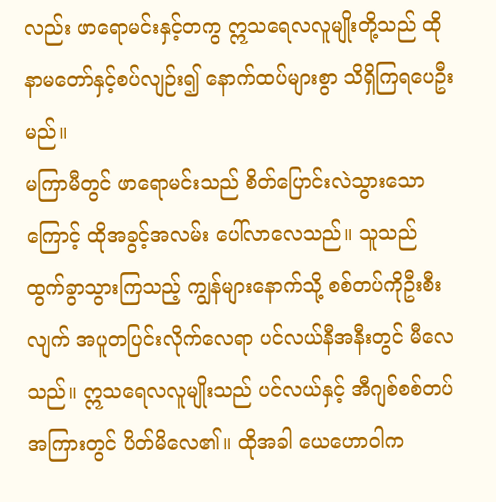လည်း ဖာရောမင်းနှင့်တကွ ဣသရေလလူမျိုးတို့သည် ထိုနာမတော်နှင့်စပ်လျဉ်း၍ နောက်ထပ်များစွာ သိရှိကြရပေဦးမည်။
မကြာမီတွင် ဖာရောမင်းသည် စိတ်ပြောင်းလဲသွားသောကြောင့် ထိုအခွင့်အလမ်း ပေါ်လာလေသည်။ သူသည် ထွက်ခွာသွားကြသည့် ကျွန်များနောက်သို့ စစ်တပ်ကိုဦးစီးလျက် အပူတပြင်းလိုက်လေရာ ပင်လယ်နီအနီးတွင် မီလေသည်။ ဣသရေလလူမျိုးသည် ပင်လယ်နှင့် အီဂျစ်စစ်တပ်အကြားတွင် ပိတ်မိလေ၏။ ထိုအခါ ယေဟောဝါက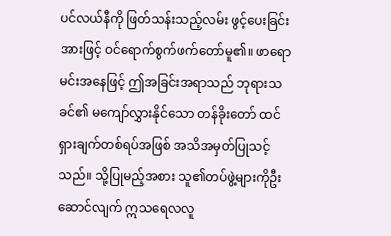ပင်လယ်နီကို ဖြတ်သန်းသည့်လမ်း ဖွင့်ပေးခြင်းအားဖြင့် ဝင်ရောက်စွက်ဖက်တော်မူ၏။ ဖာရောမင်းအနေဖြင့် ဤအခြင်းအရာသည် ဘုရားသခင်၏ မကျော်လွှားနိုင်သော တန်ခိုးတော် ထင်ရှားချက်တစ်ရပ်အဖြစ် အသိအမှတ်ပြုသင့်သည်။ သို့ပြုမည့်အစား သူ၏တပ်ဖွဲ့များကိုဦးဆောင်လျက် ဣသရေလလူ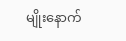မျိုးနောက်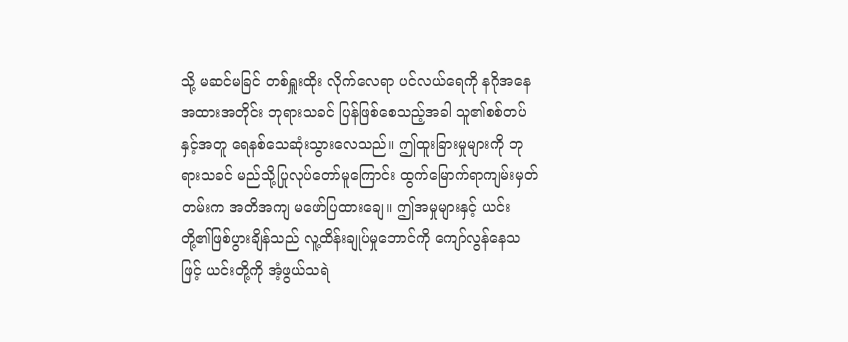သို့ မဆင်မခြင် တစ်ရှူးထိုး လိုက်လေရာ ပင်လယ်ရေကို နဂိုအနေအထားအတိုင်း ဘုရားသခင် ပြန်ဖြစ်စေသည့်အခါ သူ၏စစ်တပ်နှင့်အတူ ရေနစ်သေဆုံးသွားလေသည်။ ဤထူးခြားမှုများကို ဘုရားသခင် မည်သို့ပြုလုပ်တော်မူကြောင်း ထွက်မြောက်ရာကျမ်းမှတ်တမ်းက အတိအကျ မဖော်ပြထားချေ။ ဤအမှုများနှင့် ယင်းတို့၏ဖြစ်ပွားချိန်သည် လူ့ထိန်းချုပ်မှုဘောင်ကို ကျော်လွန်နေသဖြင့် ယင်းတို့ကို အံ့ဖွယ်သရဲ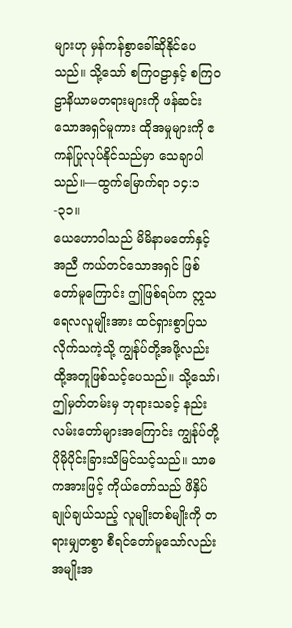များဟု မှန်ကန်စွာခေါ်ဆိုနိုင်ပေသည်။ သို့သော် စကြဝဠာနှင့် စကြဝဠာနိယာမတရားများကို ဖန်ဆင်းသောအရှင်မူကား ထိုအမှုများကို ဧကန်ပြုလုပ်နိုင်သည်မှာ သေချာပါသည်။—ထွက်မြောက်ရာ ၁၄:၁-၃၁။
ယေဟောဝါသည် မိမိနာမတော်နှင့်အညီ ကယ်တင်သောအရှင် ဖြစ်တော်မူကြောင်း ဤဖြစ်ရပ်က ဣသရေလလူမျိုးအား ထင်ရှားစွာပြသလိုက်သကဲ့သို့ ကျွန်ုပ်တို့အဖို့လည်း ထို့အတူဖြစ်သင့်ပေသည်။ သို့သော်၊ ဤမှတ်တမ်းမှ ဘုရားသခင့် နည်းလမ်းတော်များအကြောင်း ကျွန်ုပ်တို့ ပိုမိုပိုင်းခြားသိမြင်သင့်သည်။ သာဓကအားဖြင့် ကိုယ်တော်သည် ဖိနှိပ်ချုပ်ချယ်သည့် လူမျိုးတစ်မျိုးကို တရားမျှတစွာ စီရင်တော်မူသော်လည်း အမျိုးအ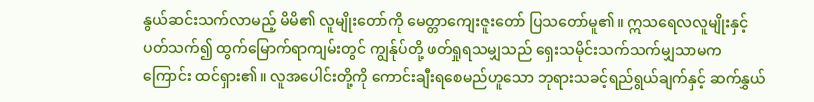နွယ်ဆင်းသက်လာမည့် မိမိ၏ လူမျိုးတော်ကို မေတ္တာကျေးဇူးတော် ပြသတော်မူ၏။ ဣသရေလလူမျိုးနှင့်ပတ်သက်၍ ထွက်မြောက်ရာကျမ်းတွင် ကျွန်ုပ်တို့ ဖတ်ရှုရသမျှသည် ရှေးသမိုင်းသက်သက်မျှသာမကကြောင်း ထင်ရှား၏။ လူအပေါင်းတို့ကို ကောင်းချီးရစေမည်ဟူသော ဘုရားသခင့်ရည်ရွယ်ချက်နှင့် ဆက်နွှယ်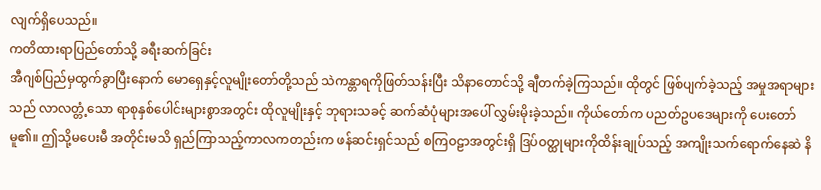လျက်ရှိပေသည်။
ကတိထားရာပြည်တော်သို့ ခရီးဆက်ခြင်း
အီဂျစ်ပြည်မှထွက်ခွာပြီးနောက် မောရှေနှင့်လူမျိုးတော်တို့သည် သဲကန္တာရကိုဖြတ်သန်းပြီး သိနာတောင်သို့ ချီတက်ခဲ့ကြသည်။ ထိုတွင် ဖြစ်ပျက်ခဲ့သည့် အမှုအရာများသည် လာလတ္တံ့သော ရာစုနှစ်ပေါင်းများစွာအတွင်း ထိုလူမျိုးနှင့် ဘုရားသခင့် ဆက်ဆံပုံများအပေါ် လွှမ်းမိုးခဲ့သည်။ ကိုယ်တော်က ပညတ်ဥပဒေများကို ပေးတော်မူ၏။ ဤသို့မပေးမီ အတိုင်းမသိ ရှည်ကြာသည့်ကာလကတည်းက ဖန်ဆင်းရှင်သည် စကြဝဠာအတွင်းရှိ ဒြပ်ဝတ္ထုများကိုထိန်းချုပ်သည့် အကျိုးသက်ရောက်နေဆဲ နိ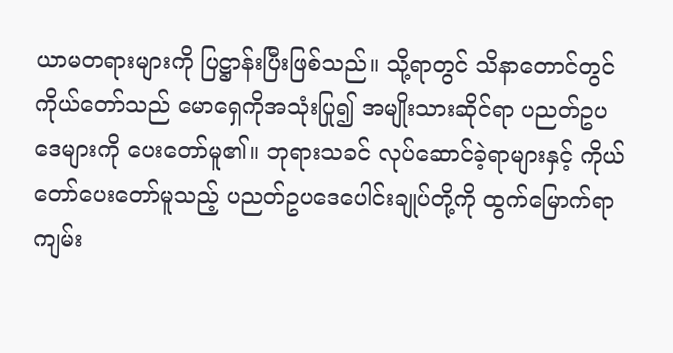ယာမတရားများကို ပြဋ္ဌာန်းပြီးဖြစ်သည်။ သို့ရာတွင် သိနာတောင်တွင် ကိုယ်တော်သည် မောရှေကိုအသုံးပြု၍ အမျိုးသားဆိုင်ရာ ပညတ်ဥပဒေများကို ပေးတော်မူ၏။ ဘုရားသခင် လုပ်ဆောင်ခဲ့ရာများနှင့် ကိုယ်တော်ပေးတော်မူသည့် ပညတ်ဥပဒေပေါင်းချုပ်တို့ကို ထွက်မြောက်ရာကျမ်း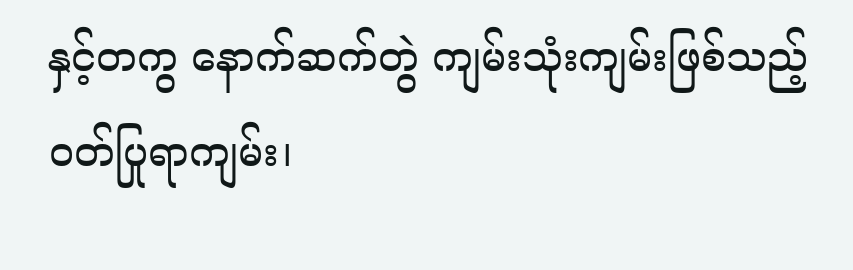နှင့်တကွ နောက်ဆက်တွဲ ကျမ်းသုံးကျမ်းဖြစ်သည့် ဝတ်ပြုရာကျမ်း၊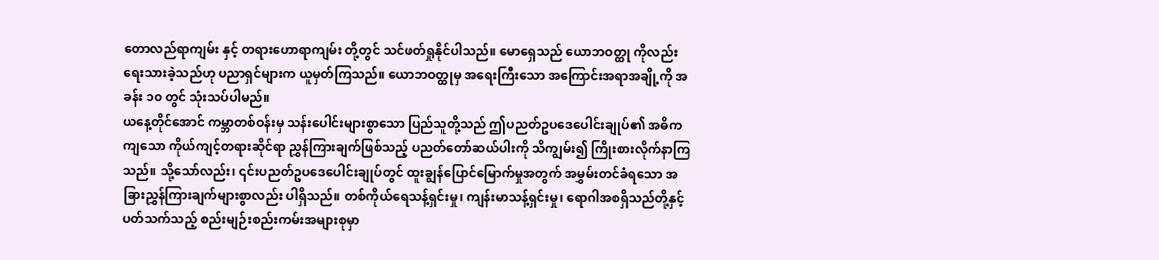တောလည်ရာကျမ်း နှင့် တရားဟောရာကျမ်း တို့တွင် သင်ဖတ်ရှုနိုင်ပါသည်။ မောရှေသည် ယောဘဝတ္ထု ကိုလည်း ရေးသားခဲ့သည်ဟု ပညာရှင်များက ယူမှတ်ကြသည်။ ယောဘဝတ္ထုမှ အရေးကြီးသော အကြောင်းအရာအချို့ကို အခန်း ၁၀ တွင် သုံးသပ်ပါမည်။
ယနေ့တိုင်အောင် ကမ္ဘာတစ်ဝန်းမှ သန်းပေါင်းများစွာသော ပြည်သူတို့သည် ဤပညတ်ဥပဒေပေါင်းချုပ်၏ အဓိကကျသော ကိုယ်ကျင့်တရားဆိုင်ရာ ညွှန်ကြားချက်ဖြစ်သည့် ပညတ်တော်ဆယ်ပါးကို သိကျွမ်း၍ ကြိုးစားလိုက်နာကြသည်။ သို့သော်လည်း၊ ၎င်းပညတ်ဥပဒေပေါင်းချုပ်တွင် ထူးချွန်ပြောင်မြောက်မှုအတွက် အမွှမ်းတင်ခံရသော အခြားညွှန်ကြားချက်များစွာလည်း ပါရှိသည်။ တစ်ကိုယ်ရေသန့်ရှင်းမှု၊ ကျန်းမာသန့်ရှင်းမှု၊ ရောဂါအစရှိသည်တို့နှင့်ပတ်သက်သည့် စည်းမျဉ်းစည်းကမ်းအများစုမှာ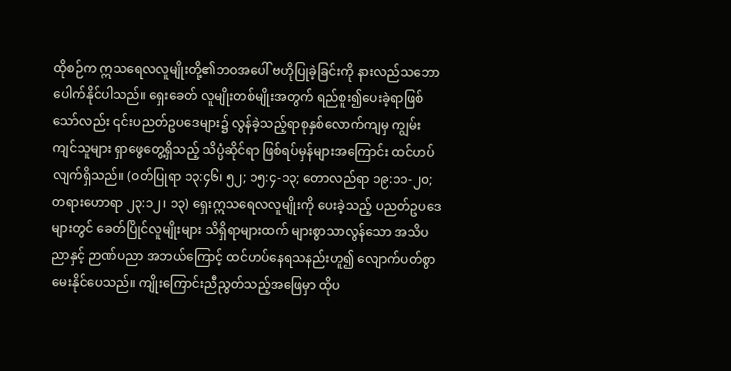ထိုစဉ်က ဣသရေလလူမျိုးတို့၏ဘဝအပေါ် ဗဟိုပြုခဲ့ခြင်းကို နားလည်သဘောပေါက်နိုင်ပါသည်။ ရှေးခေတ် လူမျိုးတစ်မျိုးအတွက် ရည်စူး၍ပေးခဲ့ရာဖြစ်သော်လည်း ၎င်းပညတ်ဥပဒေများ၌ လွန်ခဲ့သည့်ရာစုနှစ်လောက်ကျမှ ကျွမ်းကျင်သူများ ရှာဖွေတွေ့ရှိသည့် သိပ္ပံဆိုင်ရာ ဖြစ်ရပ်မှန်များအကြောင်း ထင်ဟပ်လျက်ရှိသည်။ (ဝတ်ပြုရာ ၁၃:၄၆၊ ၅၂; ၁၅:၄-၁၃; တောလည်ရာ ၁၉:၁၁-၂၀; တရားဟောရာ ၂၃:၁၂၊ ၁၃) ရှေးဣသရေလလူမျိုးကို ပေးခဲ့သည့် ပညတ်ဥပဒေများတွင် ခေတ်ပြိုင်လူမျိုးများ သိရှိရာများထက် များစွာသာလွန်သော အသိပညာနှင့် ဉာဏ်ပညာ အဘယ်ကြောင့် ထင်ဟပ်နေရသနည်းဟူ၍ လျောက်ပတ်စွာ မေးနိုင်ပေသည်။ ကျိုးကြောင်းညီညွတ်သည့်အဖြေမှာ ထိုပ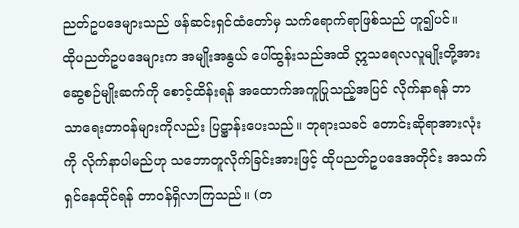ညတ်ဥပဒေများသည် ဖန်ဆင်းရှင်ထံတော်မှ သက်ရောက်ရာဖြစ်သည် ဟူ၍ပင်။
ထိုပညတ်ဥပဒေများက အမျိုးအနွယ် ပေါ်ထွန်းသည်အထိ ဣသရေလလူမျိုးတို့အား ဆွေစဉ်မျိုးဆက်ကို စောင့်ထိန်းရန် အထောက်အကူပြုသည့်အပြင် လိုက်နာရန် ဘာသာရေးတာဝန်များကိုလည်း ပြဋ္ဌာန်းပေးသည်။ ဘုရားသခင် တောင်းဆိုရာအားလုံးကို လိုက်နာပါမည်ဟု သဘောတူလိုက်ခြင်းအားဖြင့် ထိုပညတ်ဥပဒေအတိုင်း အသက်ရှင်နေထိုင်ရန် တာဝန်ရှိလာကြသည်။ (တ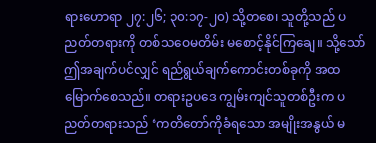ရားဟောရာ ၂၇:၂၆; ၃၀:၁၇-၂၀) သို့တစေ၊ သူတို့သည် ပညတ်တရားကို တစ်သဝေမတိမ်း မစောင့်နိုင်ကြချေ။ သို့သော် ဤအချက်ပင်လျှင် ရည်ရွယ်ချက်ကောင်းတစ်ခုကို အထမြောက်စေသည်။ တရားဥပဒေ ကျွမ်းကျင်သူတစ်ဦးက ပညတ်တရားသည် ‘ကတိတော်ကိုခံရသော အမျိုးအနွယ် မ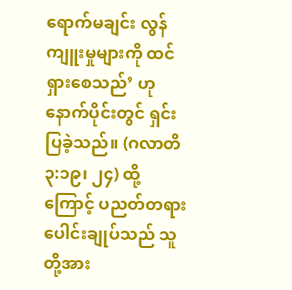ရောက်မချင်း လွန်ကျူးမှုများကို ထင်ရှားစေသည်’ ဟု နောက်ပိုင်းတွင် ရှင်းပြခဲ့သည်။ (ဂလာတိ ၃:၁၉၊ ၂၄) ထို့ကြောင့် ပညတ်တရားပေါင်းချုပ်သည် သူတို့အား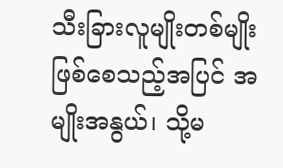သီးခြားလူမျိုးတစ်မျိုး ဖြစ်စေသည့်အပြင် အမျိုးအနွယ်၊ သို့မ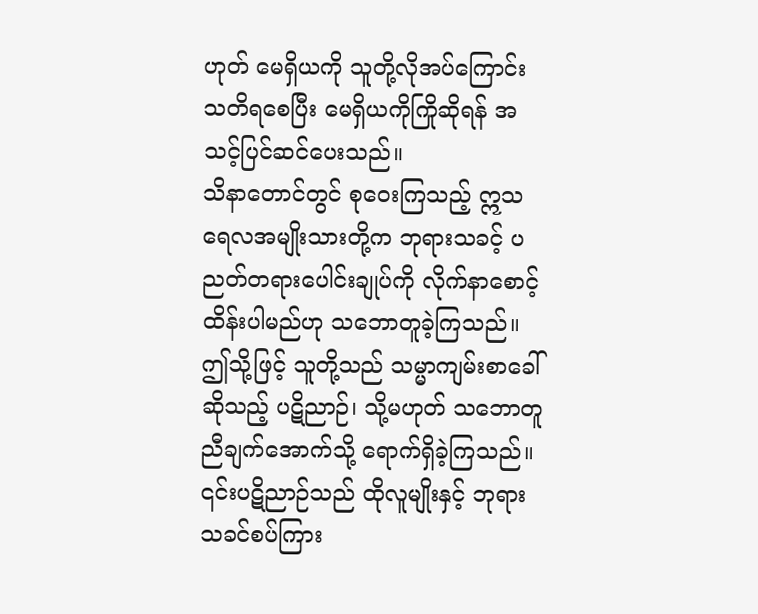ဟုတ် မေရှိယကို သူတို့လိုအပ်ကြောင်း သတိရစေပြီး မေရှိယကိုကြိုဆိုရန် အသင့်ပြင်ဆင်ပေးသည်။
သိနာတောင်တွင် စုဝေးကြသည့် ဣသရေလအမျိုးသားတို့က ဘုရားသခင့် ပညတ်တရားပေါင်းချုပ်ကို လိုက်နာစောင့်ထိန်းပါမည်ဟု သဘောတူခဲ့ကြသည်။ ဤသို့ဖြင့် သူတို့သည် သမ္မာကျမ်းစာခေါ်ဆိုသည့် ပဋိညာဉ်၊ သို့မဟုတ် သဘောတူညီချက်အောက်သို့ ရောက်ရှိခဲ့ကြသည်။ ၎င်းပဋိညာဉ်သည် ထိုလူမျိုးနှင့် ဘုရားသခင်စပ်ကြား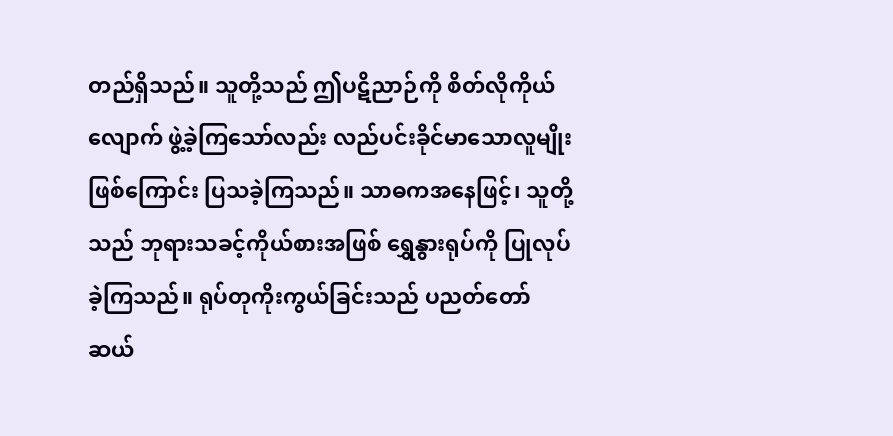တည်ရှိသည်။ သူတို့သည် ဤပဋိညာဉ်ကို စိတ်လိုကိုယ်လျောက် ဖွဲ့ခဲ့ကြသော်လည်း လည်ပင်းခိုင်မာသောလူမျိုးဖြစ်ကြောင်း ပြသခဲ့ကြသည်။ သာဓကအနေဖြင့်၊ သူတို့သည် ဘုရားသခင့်ကိုယ်စားအဖြစ် ရွှေနွားရုပ်ကို ပြုလုပ်ခဲ့ကြသည်။ ရုပ်တုကိုးကွယ်ခြင်းသည် ပညတ်တော်ဆယ်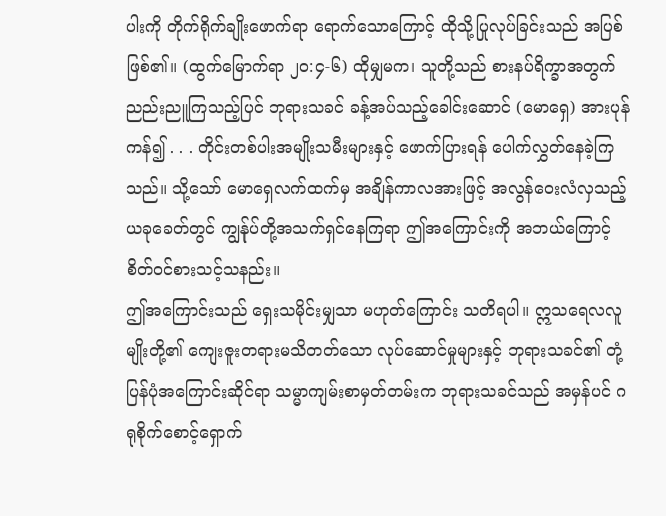ပါးကို တိုက်ရိုက်ချိုးဖောက်ရာ ရောက်သောကြောင့် ထိုသို့ပြုလုပ်ခြင်းသည် အပြစ်ဖြစ်၏။ (ထွက်မြောက်ရာ ၂၀:၄-၆) ထိုမျှမက၊ သူတို့သည် စားနပ်ရိက္ခာအတွက် ညည်းညူကြသည့်ပြင် ဘုရားသခင် ခန့်အပ်သည့်ခေါင်းဆောင် (မောရှေ) အားပုန်ကန်၍ . . . တိုင်းတစ်ပါးအမျိုးသမီးများနှင့် ဖောက်ပြားရန် ပေါက်လွှတ်နေခဲ့ကြသည်။ သို့သော် မောရှေလက်ထက်မှ အချိန်ကာလအားဖြင့် အလွန်ဝေးလံလှသည့် ယခုခေတ်တွင် ကျွန်ုပ်တို့အသက်ရှင်နေကြရာ ဤအကြောင်းကို အဘယ်ကြောင့် စိတ်ဝင်စားသင့်သနည်း။
ဤအကြောင်းသည် ရှေးသမိုင်းမျှသာ မဟုတ်ကြောင်း သတိရပါ။ ဣသရေလလူမျိုးတို့၏ ကျေးဇူးတရားမသိတတ်သော လုပ်ဆောင်မှုများနှင့် ဘုရားသခင်၏ တုံ့ပြန်ပုံအကြောင်းဆိုင်ရာ သမ္မာကျမ်းစာမှတ်တမ်းက ဘုရားသခင်သည် အမှန်ပင် ဂရုစိုက်စောင့်ရှောက်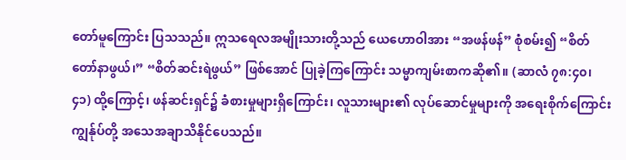တော်မူကြောင်း ပြသသည်။ ဣသရေလအမျိုးသားတို့သည် ယေဟောဝါအား “အဖန်ဖန်” စုံစမ်း၍ “စိတ်တော်နာဖွယ်၊” “စိတ်ဆင်းရဲဖွယ်” ဖြစ်အောင် ပြုခဲ့ကြကြောင်း သမ္မာကျမ်းစာကဆို၏။ (ဆာလံ ၇၈:၄၀၊ ၄၁) ထို့ကြောင့်၊ ဖန်ဆင်းရှင်၌ ခံစားမှုများရှိကြောင်း၊ လူသားများ၏ လုပ်ဆောင်မှုများကို အရေးစိုက်ကြောင်း ကျွန်ုပ်တို့ အသေအချာသိနိုင်ပေသည်။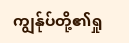ကျွန်ုပ်တို့၏ရှု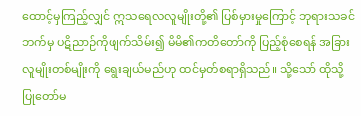ထောင့်မှကြည့်လျှင် ဣသရေလလူမျိုးတို့၏ ပြစ်မှားမှုကြောင့် ဘုရားသခင်ဘက်မှ ပဋိညာဉ်ကိုဖျက်သိမ်း၍ မိမိ၏ကတိတော်ကို ပြည့်စုံစေရန် အခြားလူမျိုးတစ်မျိုးကို ရွေးချယ်မည်ဟု ထင်မှတ်စရာရှိသည်။ သို့သော် ထိုသို့ပြုတော်မ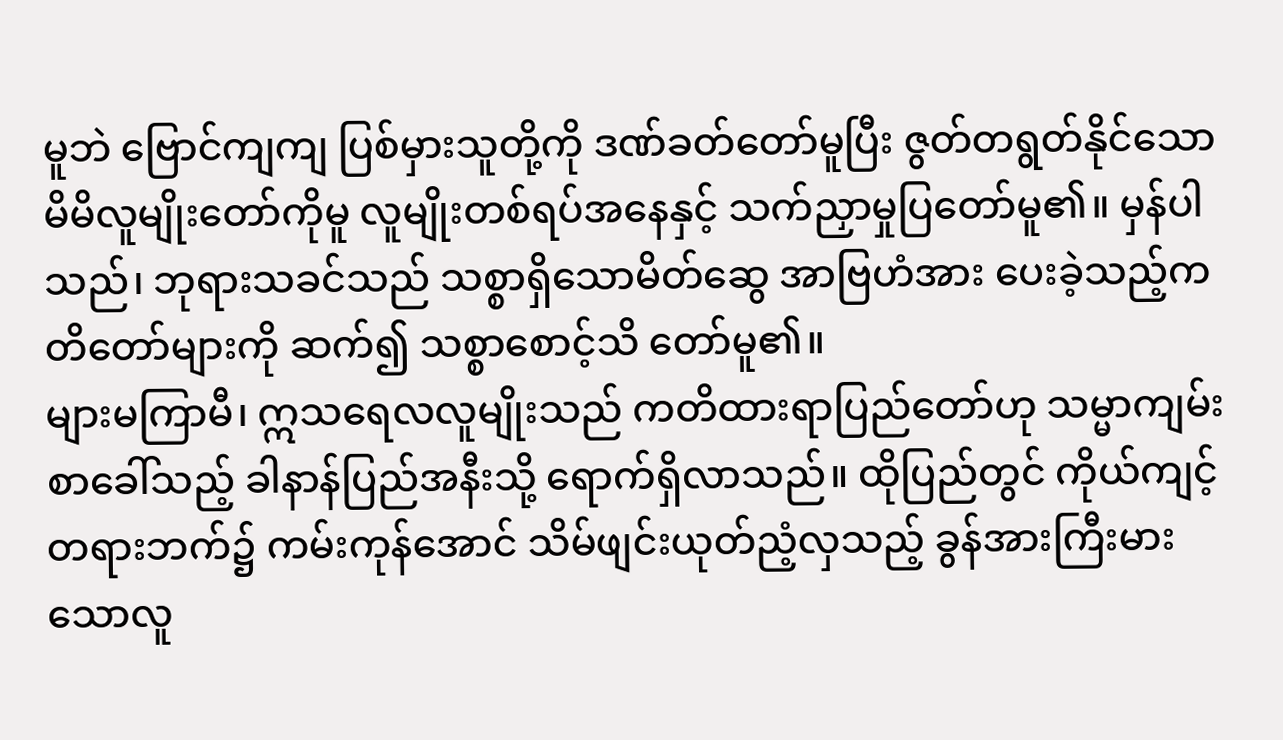မူဘဲ ဗြောင်ကျကျ ပြစ်မှားသူတို့ကို ဒဏ်ခတ်တော်မူပြီး ဇွတ်တရွတ်နိုင်သော မိမိလူမျိုးတော်ကိုမူ လူမျိုးတစ်ရပ်အနေနှင့် သက်ညှာမှုပြတော်မူ၏။ မှန်ပါသည်၊ ဘုရားသခင်သည် သစ္စာရှိသောမိတ်ဆွေ အာဗြဟံအား ပေးခဲ့သည့်ကတိတော်များကို ဆက်၍ သစ္စာစောင့်သိ တော်မူ၏။
များမကြာမီ၊ ဣသရေလလူမျိုးသည် ကတိထားရာပြည်တော်ဟု သမ္မာကျမ်းစာခေါ်သည့် ခါနာန်ပြည်အနီးသို့ ရောက်ရှိလာသည်။ ထိုပြည်တွင် ကိုယ်ကျင့်တရားဘက်၌ ကမ်းကုန်အောင် သိမ်ဖျင်းယုတ်ညံ့လှသည့် ခွန်အားကြီးမားသောလူ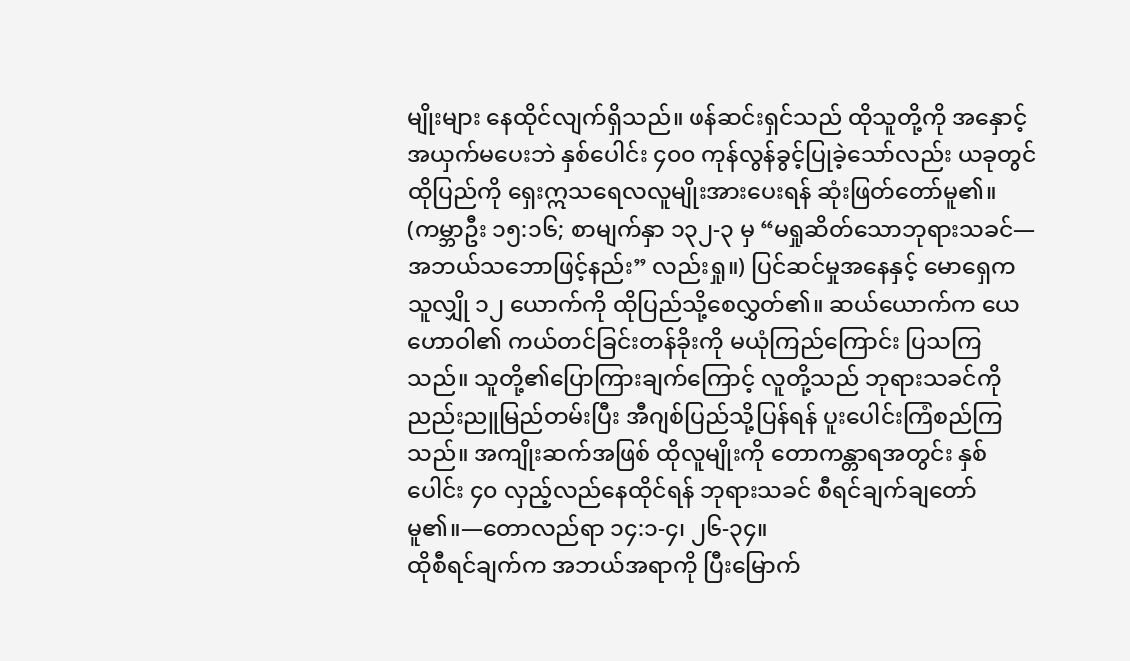မျိုးများ နေထိုင်လျက်ရှိသည်။ ဖန်ဆင်းရှင်သည် ထိုသူတို့ကို အနှောင့်အယှက်မပေးဘဲ နှစ်ပေါင်း ၄၀၀ ကုန်လွန်ခွင့်ပြုခဲ့သော်လည်း ယခုတွင် ထိုပြည်ကို ရှေးဣသရေလလူမျိုးအားပေးရန် ဆုံးဖြတ်တော်မူ၏။ (ကမ္ဘာဦး ၁၅:၁၆; စာမျက်နှာ ၁၃၂-၃ မှ “မရှုဆိတ်သောဘုရားသခင်—အဘယ်သဘောဖြင့်နည်း” လည်းရှု။) ပြင်ဆင်မှုအနေနှင့် မောရှေက သူလျှို ၁၂ ယောက်ကို ထိုပြည်သို့စေလွှတ်၏။ ဆယ်ယောက်က ယေဟောဝါ၏ ကယ်တင်ခြင်းတန်ခိုးကို မယုံကြည်ကြောင်း ပြသကြသည်။ သူတို့၏ပြောကြားချက်ကြောင့် လူတို့သည် ဘုရားသခင်ကို ညည်းညူမြည်တမ်းပြီး အီဂျစ်ပြည်သို့ပြန်ရန် ပူးပေါင်းကြံစည်ကြသည်။ အကျိုးဆက်အဖြစ် ထိုလူမျိုးကို တောကန္တာရအတွင်း နှစ်ပေါင်း ၄၀ လှည့်လည်နေထိုင်ရန် ဘုရားသခင် စီရင်ချက်ချတော်မူ၏။—တောလည်ရာ ၁၄:၁-၄၊ ၂၆-၃၄။
ထိုစီရင်ချက်က အဘယ်အရာကို ပြီးမြောက်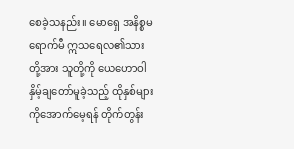စေခဲ့သနည်း။ မောရှေ အနိစ္စမရောက်မီ ဣသရေလ၏သားတို့အား သူတို့ကို ယေဟောဝါ နှိမ့်ချတော်မူခဲ့သည့် ထိုနှစ်များကိုအောက်မေ့ရန် တိုက်တွန်း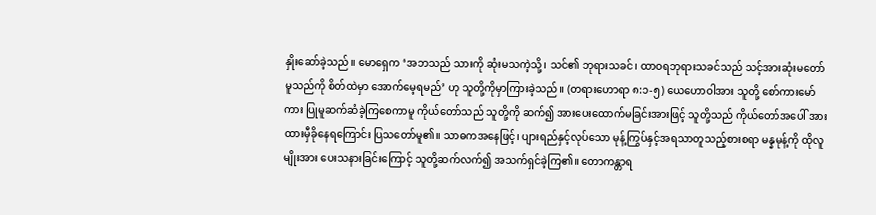နှိုးဆော်ခဲ့သည်။ မောရှေက ‘အဘသည် သားကို ဆုံးမသကဲ့သို့၊ သင်၏ ဘုရားသခင်၊ ထာဝရဘုရားသခင်သည် သင့်အားဆုံးမတော်မူသည်ကို စိတ်ထဲမှာ အောက်မေ့ရမည်’ ဟု သူတို့ကိုမှာကြားခဲ့သည်။ (တရားဟောရာ ၈:၁-၅) ယေဟောဝါအား သူတို့ စော်ကားမော်ကား ပြုမူဆက်ဆံခဲ့ကြစေကာမူ ကိုယ်တော်သည် သူတို့ကို ဆက်၍ အားပေးထောက်မခြင်းအားဖြင့် သူတို့သည် ကိုယ်တော်အပေါ် အားထားမှီခိုနေရကြောင်း ပြသတော်မူ၏။ သာဓကအနေဖြင့်၊ ပျားရည်နှင့်လုပ်သော မုန့်ကြွပ်နှင့်အရသာတူသည့်စားစရာ မန္နမုန့်ကို ထိုလူမျိုးအား ပေးသနားခြင်းကြောင့် သူတို့ဆက်လက်၍ အသက်ရှင်ခဲ့ကြ၏။ တောကန္တာရ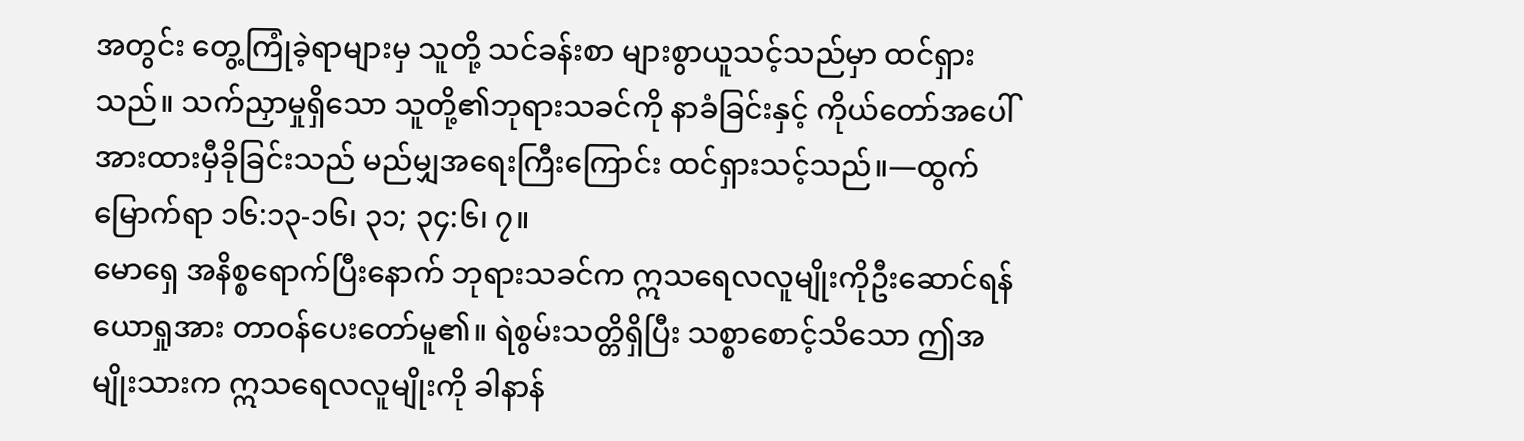အတွင်း တွေ့ကြုံခဲ့ရာများမှ သူတို့ သင်ခန်းစာ များစွာယူသင့်သည်မှာ ထင်ရှားသည်။ သက်ညှာမှုရှိသော သူတို့၏ဘုရားသခင်ကို နာခံခြင်းနှင့် ကိုယ်တော်အပေါ် အားထားမှီခိုခြင်းသည် မည်မျှအရေးကြီးကြောင်း ထင်ရှားသင့်သည်။—ထွက်မြောက်ရာ ၁၆:၁၃-၁၆၊ ၃၁; ၃၄:၆၊ ၇။
မောရှေ အနိစ္စရောက်ပြီးနောက် ဘုရားသခင်က ဣသရေလလူမျိုးကိုဦးဆောင်ရန် ယောရှုအား တာဝန်ပေးတော်မူ၏။ ရဲစွမ်းသတ္တိရှိပြီး သစ္စာစောင့်သိသော ဤအမျိုးသားက ဣသရေလလူမျိုးကို ခါနာန်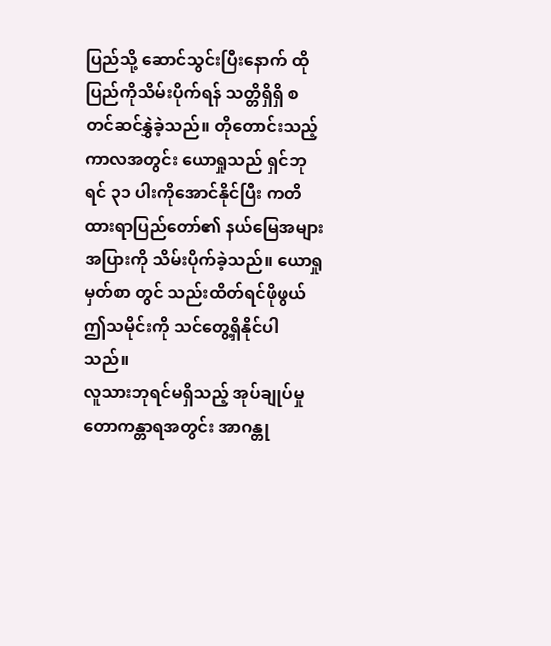ပြည်သို့ ဆောင်သွင်းပြီးနောက် ထိုပြည်ကိုသိမ်းပိုက်ရန် သတ္တိရှိရှိ စတင်ဆင်နွှဲခဲ့သည်။ တိုတောင်းသည့်ကာလအတွင်း ယောရှုသည် ရှင်ဘုရင် ၃၁ ပါးကိုအောင်နိုင်ပြီး ကတိထားရာပြည်တော်၏ နယ်မြေအများအပြားကို သိမ်းပိုက်ခဲ့သည်။ ယောရှုမှတ်စာ တွင် သည်းထိတ်ရင်ဖိုဖွယ် ဤသမိုင်းကို သင်တွေ့ရှိနိုင်ပါသည်။
လူသားဘုရင်မရှိသည့် အုပ်ချုပ်မှု
တောကန္တာရအတွင်း အာဂန္တု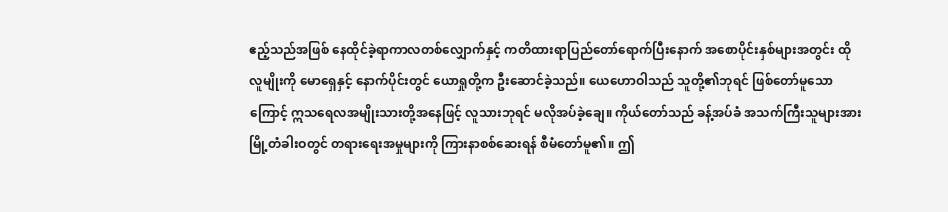ဧည့်သည်အဖြစ် နေထိုင်ခဲ့ရာကာလတစ်လျှောက်နှင့် ကတိထားရာပြည်တော်ရောက်ပြီးနောက် အစောပိုင်းနှစ်များအတွင်း ထိုလူမျိုးကို မောရှေနှင့် နောက်ပိုင်းတွင် ယောရှုတို့က ဦးဆောင်ခဲ့သည်။ ယေဟောဝါသည် သူတို့၏ဘုရင် ဖြစ်တော်မူသောကြောင့် ဣသရေလအမျိုးသားတို့အနေဖြင့် လူသားဘုရင် မလိုအပ်ခဲ့ချေ။ ကိုယ်တော်သည် ခန့်အပ်ခံ အသက်ကြီးသူများအား မြို့တံခါးဝတွင် တရားရေးအမှုများကို ကြားနာစစ်ဆေးရန် စီမံတော်မူ၏။ ဤ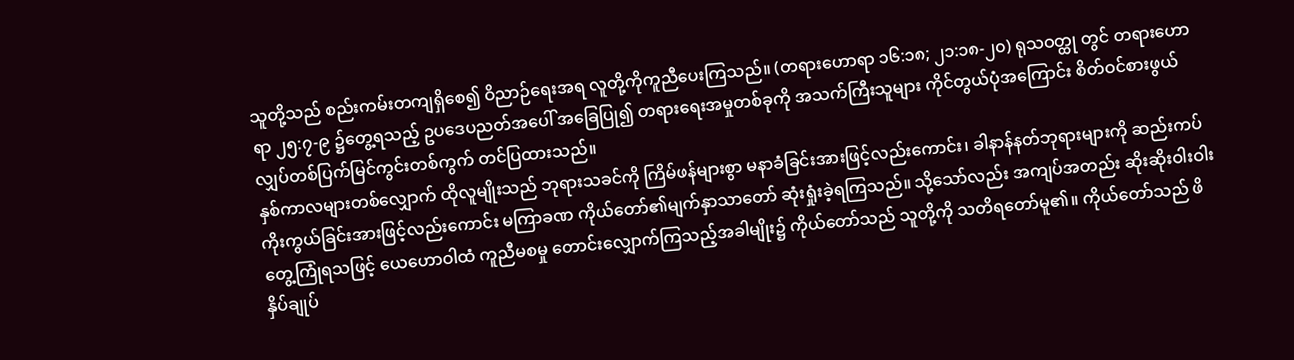သူတို့သည် စည်းကမ်းတကျရှိစေ၍ ဝိညာဉ်ရေးအရ လူတို့ကိုကူညီပေးကြသည်။ (တရားဟောရာ ၁၆:၁၈; ၂၁:၁၈-၂၀) ရုသဝတ္ထု တွင် တရားဟောရာ ၂၅:၇-၉ ၌တွေ့ရသည့် ဥပဒေပညတ်အပေါ် အခြေပြု၍ တရားရေးအမှုတစ်ခုကို အသက်ကြီးသူများ ကိုင်တွယ်ပုံအကြောင်း စိတ်ဝင်စားဖွယ် လျှပ်တစ်ပြက်မြင်ကွင်းတစ်ကွက် တင်ပြထားသည်။
နှစ်ကာလများတစ်လျှောက် ထိုလူမျိုးသည် ဘုရားသခင်ကို ကြိမ်ဖန်များစွာ မနာခံခြင်းအားဖြင့်လည်းကောင်း၊ ခါနာန်နတ်ဘုရားများကို ဆည်းကပ်ကိုးကွယ်ခြင်းအားဖြင့်လည်းကောင်း မကြာခဏ ကိုယ်တော်၏မျက်နှာသာတော် ဆုံးရှုံးခဲ့ရကြသည်။ သို့သော်လည်း အကျပ်အတည်း ဆိုးဆိုးဝါးဝါး တွေ့ကြုံရသဖြင့် ယေဟောဝါထံ ကူညီမစမှု တောင်းလျှောက်ကြသည့်အခါမျိုး၌ ကိုယ်တော်သည် သူတို့ကို သတိရတော်မူ၏။ ကိုယ်တော်သည် ဖိနှိပ်ချုပ်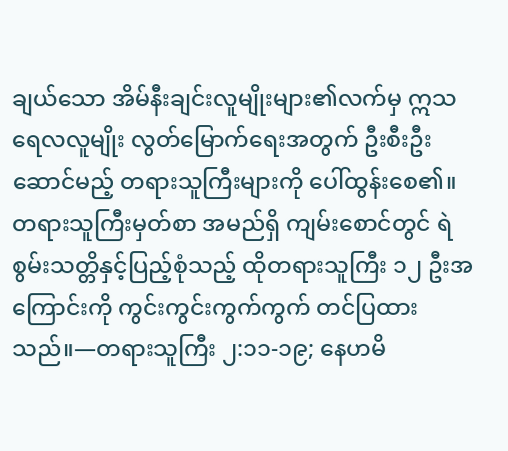ချယ်သော အိမ်နီးချင်းလူမျိုးများ၏လက်မှ ဣသရေလလူမျိုး လွတ်မြောက်ရေးအတွက် ဦးစီးဦးဆောင်မည့် တရားသူကြီးများကို ပေါ်ထွန်းစေ၏။ တရားသူကြီးမှတ်စာ အမည်ရှိ ကျမ်းစောင်တွင် ရဲစွမ်းသတ္တိနှင့်ပြည့်စုံသည့် ထိုတရားသူကြီး ၁၂ ဦးအကြောင်းကို ကွင်းကွင်းကွက်ကွက် တင်ပြထားသည်။—တရားသူကြီး ၂:၁၁-၁၉; နေဟမိ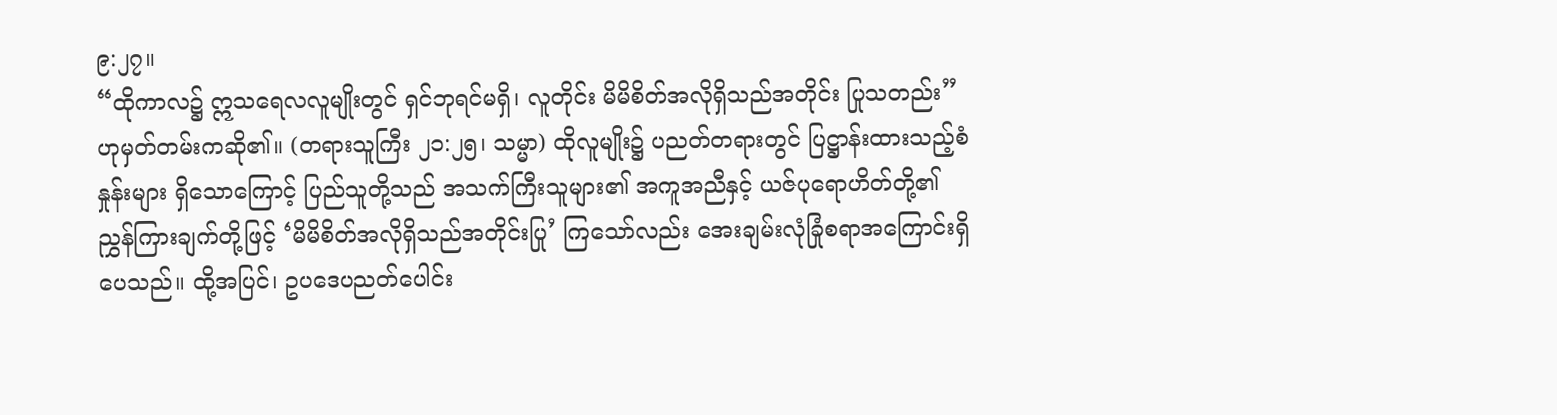၉:၂၇။
“ထိုကာလ၌ ဣသရေလလူမျိုးတွင် ရှင်ဘုရင်မရှိ၊ လူတိုင်း မိမိစိတ်အလိုရှိသည်အတိုင်း ပြုသတည်း” ဟုမှတ်တမ်းကဆို၏။ (တရားသူကြီး ၂၁:၂၅၊ သမ္မာ) ထိုလူမျိုး၌ ပညတ်တရားတွင် ပြဋ္ဌာန်းထားသည့်စံနှုန်းများ ရှိသောကြောင့် ပြည်သူတို့သည် အသက်ကြီးသူများ၏ အကူအညီနှင့် ယဇ်ပုရောဟိတ်တို့၏ ညွှန်ကြားချက်တို့ဖြင့် ‘မိမိစိတ်အလိုရှိသည်အတိုင်းပြု’ ကြသော်လည်း အေးချမ်းလုံခြုံစရာအကြောင်းရှိပေသည်။ ထို့အပြင်၊ ဥပဒေပညတ်ပေါင်း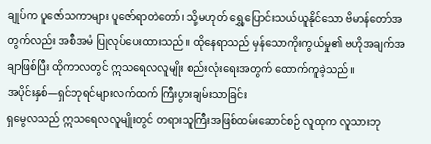ချုပ်က ပူဇော်သကာများ ပူဇော်ရာတဲတော်၊ သို့မဟုတ် ရွှေ့ပြောင်းသယ်ယူနိုင်သော ဗိမာန်တော်အတွက်လည်း အစီအမံ ပြုလုပ်ပေးထားသည်။ ထိုနေရာသည် မှန်သောကိုးကွယ်မှု၏ ဗဟိုအချက်အချာဖြစ်ပြီး ထိုကာလတွင် ဣသရေလလူမျိုး စည်းလုံးရေးအတွက် ထောက်ကူခဲ့သည်။
အပိုင်းနှစ်—ရှင်ဘုရင်များလက်ထက် ကြီးပွားချမ်းသာခြင်း
ရှမွေလသည် ဣသရေလလူမျိုးတွင် တရားသူကြီးအဖြစ်ထမ်းဆောင်စဉ် လူထုက လူသားဘု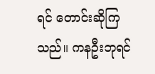ရင် တောင်းဆိုကြသည်။ ကနဦးဘုရင်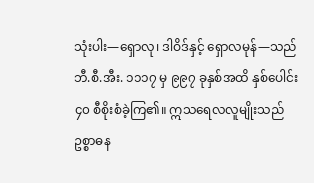သုံးပါး—ရှောလု၊ ဒါဝိဒ်နှင့် ရှောလမုန်—သည် ဘီ.စီ.အီး. ၁၁၁၇ မှ ၉၉၇ ခုနှစ်အထိ နှစ်ပေါင်း ၄၀ စီစိုးစံခဲ့ကြ၏။ ဣသရေလလူမျိုးသည် ဥစ္စာဓန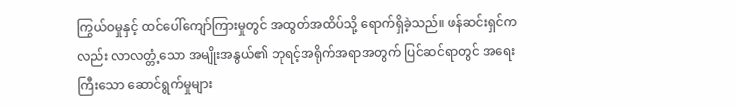ကြွယ်ဝမှုနှင့် ထင်ပေါ်ကျော်ကြားမှုတွင် အထွတ်အထိပ်သို့ ရောက်ရှိခဲ့သည်။ ဖန်ဆင်းရှင်ကလည်း လာလတ္တံ့သော အမျိုးအနွယ်၏ ဘုရင့်အရိုက်အရာအတွက် ပြင်ဆင်ရာတွင် အရေးကြီးသော ဆောင်ရွက်မှုများ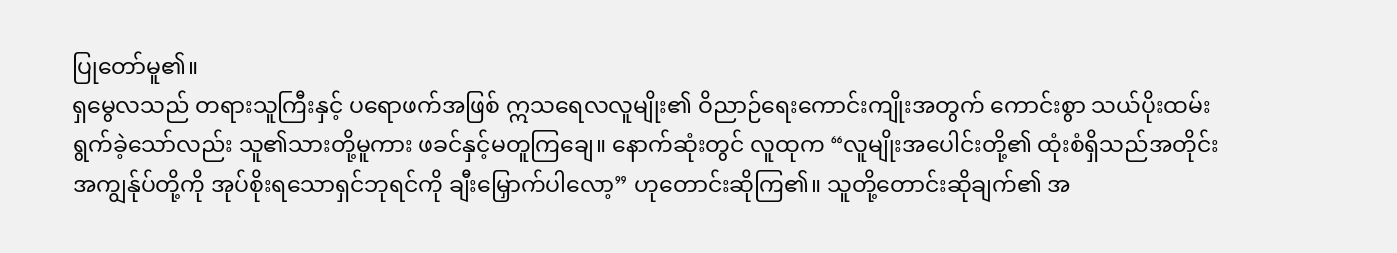ပြုတော်မူ၏။
ရှမွေလသည် တရားသူကြီးနှင့် ပရောဖက်အဖြစ် ဣသရေလလူမျိုး၏ ဝိညာဉ်ရေးကောင်းကျိုးအတွက် ကောင်းစွာ သယ်ပိုးထမ်းရွက်ခဲ့သော်လည်း သူ၏သားတို့မူကား ဖခင်နှင့်မတူကြချေ။ နောက်ဆုံးတွင် လူထုက “လူမျိုးအပေါင်းတို့၏ ထုံးစံရှိသည်အတိုင်း အကျွန်ုပ်တို့ကို အုပ်စိုးရသောရှင်ဘုရင်ကို ချီးမြှောက်ပါလော့” ဟုတောင်းဆိုကြ၏။ သူတို့တောင်းဆိုချက်၏ အ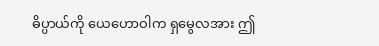ဓိပ္ပာယ်ကို ယေဟောဝါက ရှမွေလအား ဤ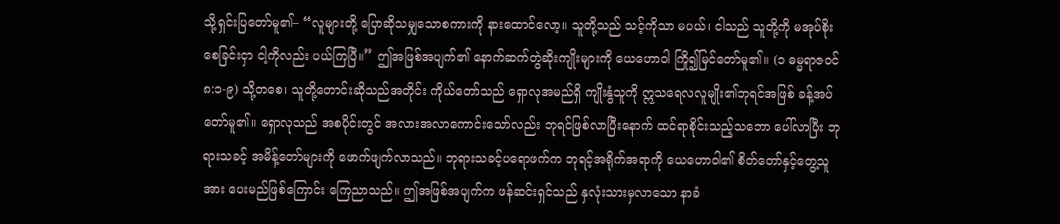သို့ရှင်းပြတော်မူ၏– “လူများတို့ ပြောဆိုသမျှသောစကားကို နားထောင်လော့။ သူတို့သည် သင့်ကိုသာ မပယ်၊ ငါသည် သူတို့ကို မအုပ်စိုးစေခြင်းငှာ ငါ့ကိုလည်း ပယ်ကြပြီ။” ဤအဖြစ်အပျက်၏ နောက်ဆက်တွဲဆိုးကျိုးများကို ယေဟောဝါ ကြို၍မြင်တော်မူ၏။ (၁ ဓမ္မရာဇဝင် ၈:၁-၉) သို့တစေ၊ သူတို့တောင်းဆိုသည်အတိုင်း ကိုယ်တော်သည် ရှောလုအမည်ရှိ ကျိုးနွံသူကို ဣသရေလလူမျိုး၏ဘုရင်အဖြစ် ခန့်အပ်တော်မူ၏။ ရှောလုသည် အစပိုင်းတွင် အလားအလာကောင်းသော်လည်း ဘုရင်ဖြစ်လာပြီးနောက် ထင်ရာစိုင်းသည့်သဘော ပေါ်လာပြီး ဘုရားသခင့် အမိန့်တော်များကို ဖောက်ဖျက်လာသည်။ ဘုရားသခင့်ပရောဖက်က ဘုရင့်အရိုက်အရာကို ယေဟောဝါ၏ စိတ်တော်နှင့်တွေ့သူအား ပေးမည်ဖြစ်ကြောင်း ကြေညာသည်။ ဤအဖြစ်အပျက်က ဖန်ဆင်းရှင်သည် နှလုံးသားမှလာသော နာခံ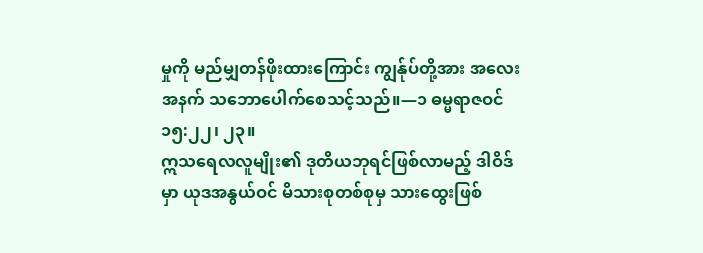မှုကို မည်မျှတန်ဖိုးထားကြောင်း ကျွန်ုပ်တို့အား အလေးအနက် သဘောပေါက်စေသင့်သည်။—၁ ဓမ္မရာဇဝင် ၁၅:၂၂၊ ၂၃။
ဣသရေလလူမျိုး၏ ဒုတိယဘုရင်ဖြစ်လာမည့် ဒါဝိဒ်မှာ ယုဒအနွယ်ဝင် မိသားစုတစ်စုမှ သားထွေးဖြစ်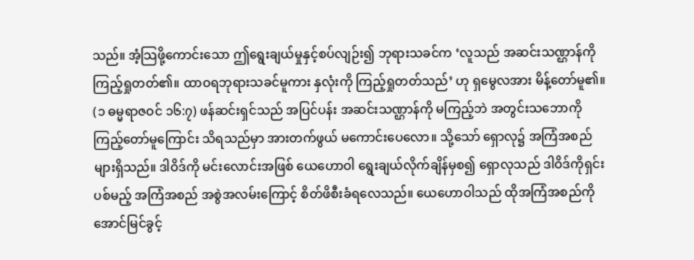သည်။ အံ့သြဖို့ကောင်းသော ဤရွေးချယ်မှုနှင့်စပ်လျဉ်း၍ ဘုရားသခင်က ‘လူသည် အဆင်းသဏ္ဌာန်ကို ကြည့်ရှုတတ်၏။ ထာဝရဘုရားသခင်မူကား နှလုံးကို ကြည့်ရှုတတ်သည်’ ဟု ရှမွေလအား မိန့်တော်မူ၏။ (၁ ဓမ္မရာဇဝင် ၁၆:၇) ဖန်ဆင်းရှင်သည် အပြင်ပန်း အဆင်းသဏ္ဌာန်ကို မကြည့်ဘဲ အတွင်းသဘောကို ကြည့်တော်မူကြောင်း သိရသည်မှာ အားတက်ဖွယ် မကောင်းပေလော။ သို့သော် ရှောလု၌ အကြံအစည်များရှိသည်။ ဒါဝိဒ်ကို မင်းလောင်းအဖြစ် ယေဟောဝါ ရွေးချယ်လိုက်ချိန်မှစ၍ ရှောလုသည် ဒါဝိဒ်ကိုရှင်းပစ်မည့် အကြံအစည် အစွဲအလမ်းကြောင့် စိတ်ဖိစီးခံရလေသည်။ ယေဟောဝါသည် ထိုအကြံအစည်ကို အောင်မြင်ခွင့်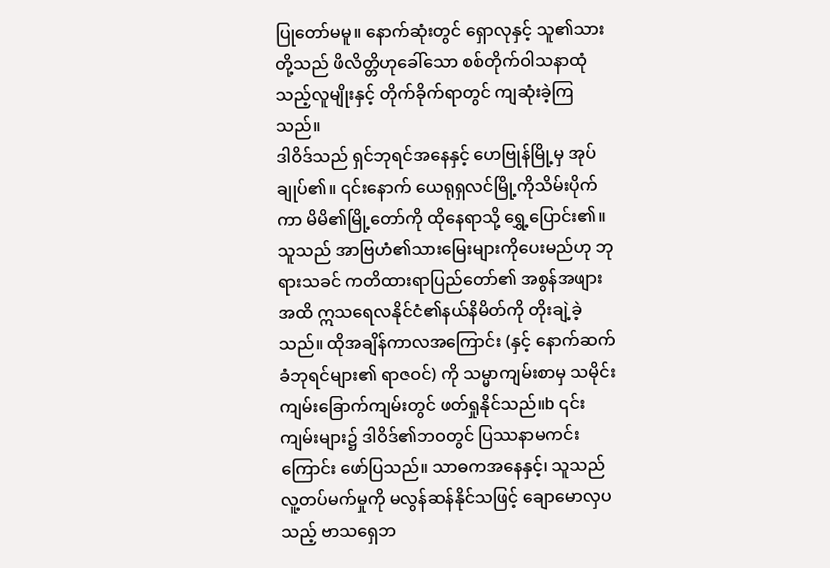ပြုတော်မမူ။ နောက်ဆုံးတွင် ရှောလုနှင့် သူ၏သားတို့သည် ဖိလိတ္တိဟုခေါ်သော စစ်တိုက်ဝါသနာထုံသည့်လူမျိုးနှင့် တိုက်ခိုက်ရာတွင် ကျဆုံးခဲ့ကြသည်။
ဒါဝိဒ်သည် ရှင်ဘုရင်အနေနှင့် ဟေဗြုန်မြို့မှ အုပ်ချုပ်၏။ ၎င်းနောက် ယေရုရှလင်မြို့ကိုသိမ်းပိုက်ကာ မိမိ၏မြို့တော်ကို ထိုနေရာသို့ ရွှေ့ပြောင်း၏။ သူသည် အာဗြဟံ၏သားမြေးများကိုပေးမည်ဟု ဘုရားသခင် ကတိထားရာပြည်တော်၏ အစွန်အဖျားအထိ ဣသရေလနိုင်ငံ၏နယ်နိမိတ်ကို တိုးချဲ့ခဲ့သည်။ ထိုအချိန်ကာလအကြောင်း (နှင့် နောက်ဆက်ခံဘုရင်များ၏ ရာဇဝင်) ကို သမ္မာကျမ်းစာမှ သမိုင်းကျမ်းခြောက်ကျမ်းတွင် ဖတ်ရှုနိုင်သည်။b ၎င်းကျမ်းများ၌ ဒါဝိဒ်၏ဘဝတွင် ပြဿနာမကင်းကြောင်း ဖော်ပြသည်။ သာဓကအနေနှင့်၊ သူသည် လူ့တပ်မက်မှုကို မလွန်ဆန်နိုင်သဖြင့် ချောမောလှပသည့် ဗာသရှေဘ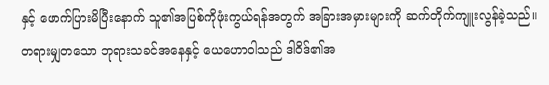နှင့် ဖောက်ပြားမိပြီးနောက် သူ၏အပြစ်ကိုဖုံးကွယ်ရန်အတွက် အခြားအမှားများကို ဆက်တိုက်ကျူးလွန်ခဲ့သည်။ တရားမျှတသော ဘုရားသခင်အနေနှင့် ယေဟောဝါသည် ဒါဝိဒ်၏အ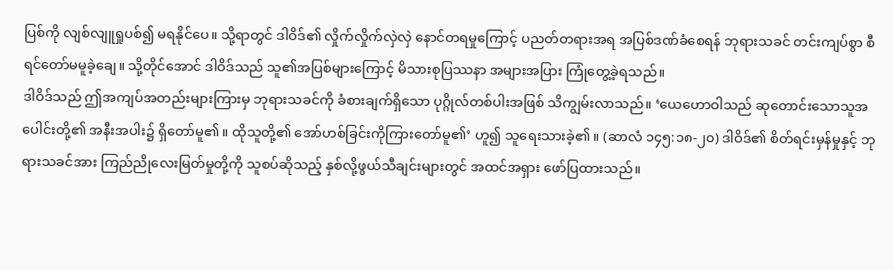ပြစ်ကို လျစ်လျူရှုပစ်၍ မရနိုင်ပေ။ သို့ရာတွင် ဒါဝိဒ်၏ လှိုက်လှိုက်လှဲလှဲ နောင်တရမှုကြောင့် ပညတ်တရားအရ အပြစ်ဒဏ်ခံစေရန် ဘုရားသခင် တင်းကျပ်စွာ စီရင်တော်မမူခဲ့ချေ။ သို့တိုင်အောင် ဒါဝိဒ်သည် သူ၏အပြစ်များကြောင့် မိသားစုပြဿနာ အများအပြား ကြုံတွေ့ခဲ့ရသည်။
ဒါဝိဒ်သည် ဤအကျပ်အတည်းများကြားမှ ဘုရားသခင်ကို ခံစားချက်ရှိသော ပုဂ္ဂိုလ်တစ်ပါးအဖြစ် သိကျွမ်းလာသည်။ ‘ယေဟောဝါသည် ဆုတောင်းသောသူအပေါင်းတို့၏ အနီးအပါး၌ ရှိတော်မူ၏။ ထိုသူတို့၏ အော်ဟစ်ခြင်းကိုကြားတော်မူ၏’ ဟူ၍ သူရေးသားခဲ့၏။ (ဆာလံ ၁၄၅:၁၈-၂၀) ဒါဝိဒ်၏ စိတ်ရင်းမှန်မှုနှင့် ဘုရားသခင်အား ကြည်ညိုလေးမြတ်မှုတို့ကို သူစပ်ဆိုသည့် နှစ်လို့ဖွယ်သီချင်းများတွင် အထင်အရှား ဖော်ပြထားသည်။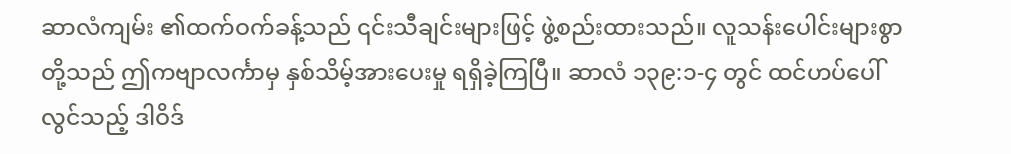ဆာလံကျမ်း ၏ထက်ဝက်ခန့်သည် ၎င်းသီချင်းများဖြင့် ဖွဲ့စည်းထားသည်။ လူသန်းပေါင်းများစွာတို့သည် ဤကဗျာလင်္ကာမှ နှစ်သိမ့်အားပေးမှု ရရှိခဲ့ကြပြီ။ ဆာလံ ၁၃၉:၁-၄ တွင် ထင်ဟပ်ပေါ်လွင်သည့် ဒါဝိဒ်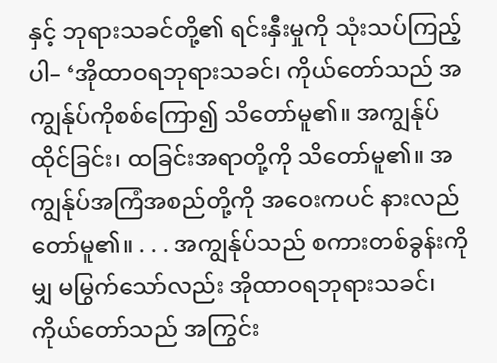နှင့် ဘုရားသခင်တို့၏ ရင်းနှီးမှုကို သုံးသပ်ကြည့်ပါ– ‘အိုထာဝရဘုရားသခင်၊ ကိုယ်တော်သည် အကျွန်ုပ်ကိုစစ်ကြော၍ သိတော်မူ၏။ အကျွန်ုပ်ထိုင်ခြင်း၊ ထခြင်းအရာတို့ကို သိတော်မူ၏။ အကျွန်ုပ်အကြံအစည်တို့ကို အဝေးကပင် နားလည်တော်မူ၏။ . . . အကျွန်ုပ်သည် စကားတစ်ခွန်းကိုမျှ မမြွက်သော်လည်း အိုထာဝရဘုရားသခင်၊ ကိုယ်တော်သည် အကြွင်း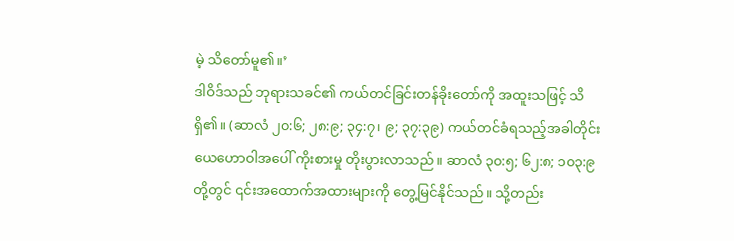မဲ့ သိတော်မူ၏။’
ဒါဝိဒ်သည် ဘုရားသခင်၏ ကယ်တင်ခြင်းတန်ခိုးတော်ကို အထူးသဖြင့် သိရှိ၏။ (ဆာလံ ၂၀:၆; ၂၈:၉; ၃၄:၇၊ ၉; ၃၇:၃၉) ကယ်တင်ခံရသည့်အခါတိုင်း ယေဟောဝါအပေါ် ကိုးစားမှု တိုးပွားလာသည်။ ဆာလံ ၃၀:၅; ၆၂:၈; ၁၀၃:၉ တို့တွင် ၎င်းအထောက်အထားများကို တွေ့မြင်နိုင်သည်။ သို့တည်း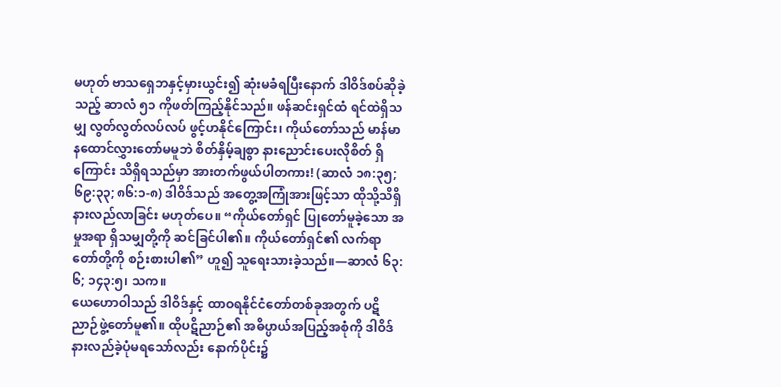မဟုတ် ဗာသရှေဘနှင့်မှားယွင်း၍ ဆုံးမခံရပြီးနောက် ဒါဝိဒ်စပ်ဆိုခဲ့သည့် ဆာလံ ၅၁ ကိုဖတ်ကြည့်နိုင်သည်။ ဖန်ဆင်းရှင်ထံ ရင်ထဲရှိသမျှ လွတ်လွတ်လပ်လပ် ဖွင့်ဟနိုင်ကြောင်း၊ ကိုယ်တော်သည် မာန်မာနထောင်လွှားတော်မမူဘဲ စိတ်နှိမ့်ချစွာ နားညောင်းပေးလိုစိတ် ရှိကြောင်း သိရှိရသည်မှာ အားတက်ဖွယ်ပါတကား! (ဆာလံ ၁၈:၃၅; ၆၉:၃၃; ၈၆:၁-၈) ဒါဝိဒ်သည် အတွေ့အကြုံအားဖြင့်သာ ထိုသို့သိရှိနားလည်လာခြင်း မဟုတ်ပေ။ “ကိုယ်တော်ရှင် ပြုတော်မူခဲ့သော အမှုအရာ ရှိသမျှတို့ကို ဆင်ခြင်ပါ၏။ ကိုယ်တော်ရှင်၏ လက်ရာတော်တို့ကို စဉ်းစားပါ၏” ဟူ၍ သူရေးသားခဲ့သည်။—ဆာလံ ၆၃:၆; ၁၄၃:၅၊ သက။
ယေဟောဝါသည် ဒါဝိဒ်နှင့် ထာဝရနိုင်ငံတော်တစ်ခုအတွက် ပဋိညာဉ်ဖွဲ့တော်မူ၏။ ထိုပဋိညာဉ်၏ အဓိပ္ပာယ်အပြည့်အစုံကို ဒါဝိဒ် နားလည်ခဲ့ပုံမရသော်လည်း နောက်ပိုင်း၌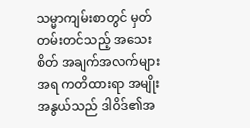သမ္မာကျမ်းစာတွင် မှတ်တမ်းတင်သည့် အသေးစိတ် အချက်အလက်များအရ ကတိထားရာ အမျိုးအနွယ်သည် ဒါဝိဒ်၏အ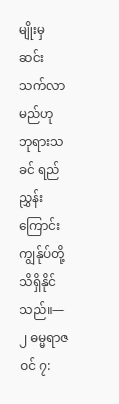မျိုးမှ ဆင်းသက်လာမည်ဟု ဘုရားသခင် ရည်ညွှန်းကြောင်း ကျွန်ုပ်တို့သိရှိနိုင်သည်။—၂ ဓမ္မရာဇဝင် ၇: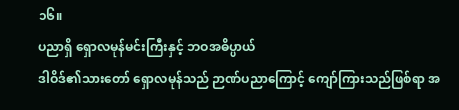၁၆။
ပညာရှိ ရှောလမုန်မင်းကြီးနှင့် ဘဝအဓိပ္ပာယ်
ဒါဝိဒ်၏သားတော် ရှောလမုန်သည် ဉာဏ်ပညာကြောင့် ကျော်ကြားသည်ဖြစ်ရာ အ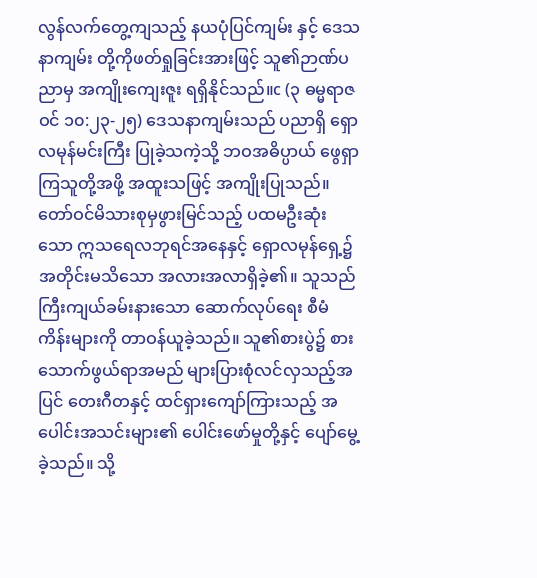လွန်လက်တွေ့ကျသည့် နယပုံပြင်ကျမ်း နှင့် ဒေသနာကျမ်း တို့ကိုဖတ်ရှုခြင်းအားဖြင့် သူ၏ဉာဏ်ပညာမှ အကျိုးကျေးဇူး ရရှိနိုင်သည်။c (၃ ဓမ္မရာဇဝင် ၁၀:၂၃-၂၅) ဒေသနာကျမ်းသည် ပညာရှိ ရှောလမုန်မင်းကြီး ပြုခဲ့သကဲ့သို့ ဘဝအဓိပ္ပာယ် ဖွေရှာကြသူတို့အဖို့ အထူးသဖြင့် အကျိုးပြုသည်။ တော်ဝင်မိသားစုမှဖွားမြင်သည့် ပထမဦးဆုံးသော ဣသရေလဘုရင်အနေနှင့် ရှောလမုန်ရှေ့၌ အတိုင်းမသိသော အလားအလာရှိခဲ့၏။ သူသည် ကြီးကျယ်ခမ်းနားသော ဆောက်လုပ်ရေး စီမံကိန်းများကို တာဝန်ယူခဲ့သည်။ သူ၏စားပွဲ၌ စားသောက်ဖွယ်ရာအမည် များပြားစုံလင်လှသည့်အပြင် တေးဂီတနှင့် ထင်ရှားကျော်ကြားသည့် အပေါင်းအသင်းများ၏ ပေါင်းဖော်မှုတို့နှင့် ပျော်မွေ့ခဲ့သည်။ သို့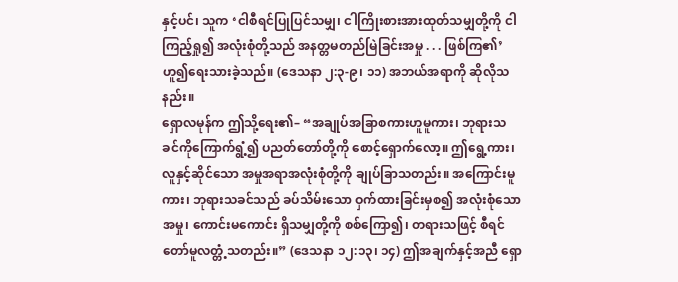နှင့်ပင်၊ သူက ‘ငါစီရင်ပြုပြင်သမျှ၊ ငါကြိုးစားအားထုတ်သမျှတို့ကို ငါကြည့်ရှု၍ အလုံးစုံတို့သည် အနတ္တမတည်မြဲခြင်းအမှု . . . ဖြစ်ကြ၏’ ဟူ၍ရေးသားခဲ့သည်။ (ဒေသနာ ၂:၃-၉၊ ၁၁) အဘယ်အရာကို ဆိုလိုသနည်း။
ရှောလမုန်က ဤသို့ရေး၏– “အချုပ်အခြာစကားဟူမူကား၊ ဘုရားသခင်ကိုကြောက်ရွံ့၍ ပညတ်တော်တို့ကို စောင့်ရှောက်လော့။ ဤရွေ့ကား၊ လူနှင့်ဆိုင်သော အမှုအရာအလုံးစုံတို့ကို ချုပ်ခြာသတည်း။ အကြောင်းမူကား၊ ဘုရားသခင်သည် ခပ်သိမ်းသော ဝှက်ထားခြင်းမှစ၍ အလုံးစုံသောအမှု၊ ကောင်းမကောင်း ရှိသမျှတို့ကို စစ်ကြော၍၊ တရားသဖြင့် စီရင်တော်မူလတ္တံ့သတည်း။” (ဒေသနာ ၁၂:၁၃၊ ၁၄) ဤအချက်နှင့်အညီ ရှော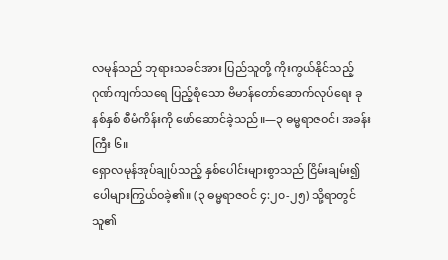လမုန်သည် ဘုရားသခင်အား ပြည်သူတို့ ကိုးကွယ်နိုင်သည့် ဂုဏ်ကျက်သရေ ပြည့်စုံသော ဗိမာန်တော်ဆောက်လုပ်ရေး ခုနစ်နှစ် စီမံကိန်းကို ဖော်ဆောင်ခဲ့သည်။—၃ ဓမ္မရာဇဝင်၊ အခန်းကြီး ၆။
ရှောလမုန်အုပ်ချုပ်သည့် နှစ်ပေါင်းများစွာသည် ငြိမ်းချမ်း၍ ပေါများကြွယ်ဝခဲ့၏။ (၃ ဓမ္မရာဇဝင် ၄:၂၀-၂၅) သို့ရာတွင် သူ၏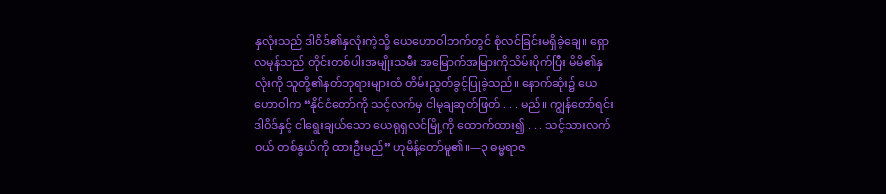နှလုံးသည် ဒါဝိဒ်၏နှလုံးကဲ့သို့ ယေဟောဝါဘက်တွင် စုံလင်ခြင်းမရှိခဲ့ချေ။ ရှောလမုန်သည် တိုင်းတစ်ပါးအမျိုးသမီး အမြောက်အမြားကိုသိမ်းပိုက်ပြီး မိမိ၏နှလုံးကို သူတို့၏နတ်ဘုရားများထံ တိမ်းညွတ်ခွင့်ပြုခဲ့သည်။ နောက်ဆုံး၌ ယေဟောဝါက “နိုင်ငံတော်ကို သင့်လက်မှ ငါမုချဆုတ်ဖြတ် . . . မည်။ ကျွန်တော်ရင်း ဒါဝိဒ်နှင့် ငါရွေးချယ်သော ယေရုရှလင်မြို့ကို ထောက်ထား၍ . . . သင့်သားလက်ဝယ် တစ်နွယ်ကို ထားဦးမည်” ဟုမိန့်တော်မူ၏။—၃ ဓမ္မရာဇ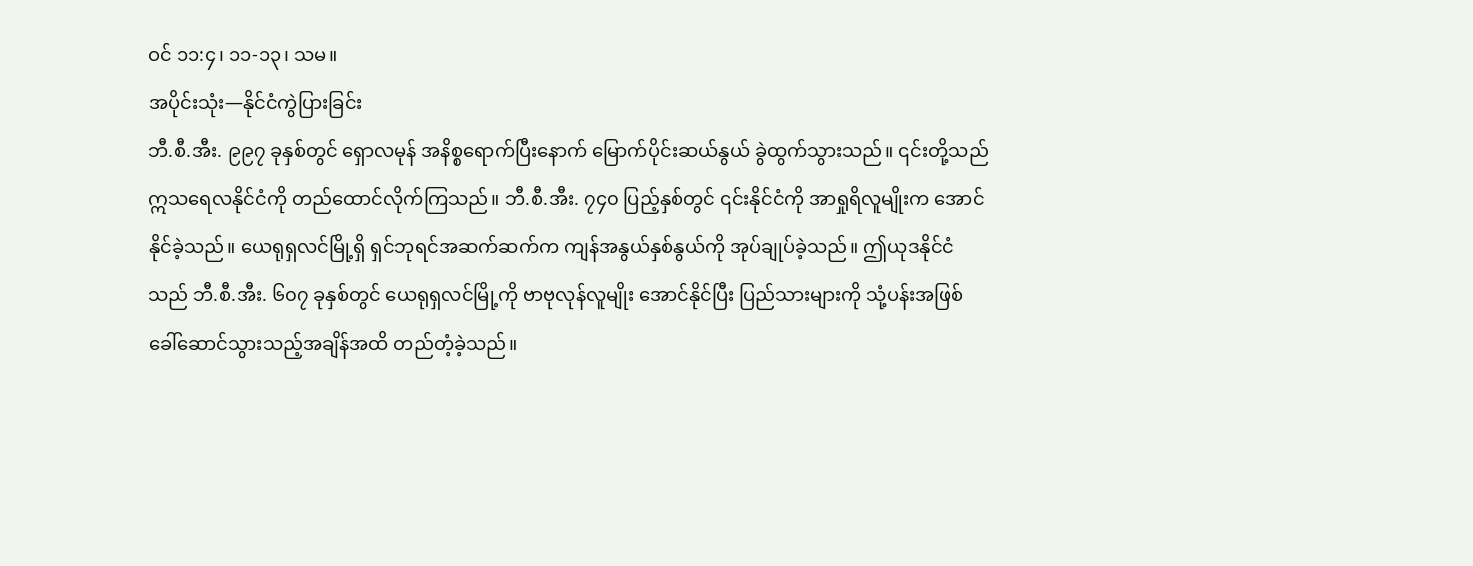ဝင် ၁၁:၄၊ ၁၁-၁၃၊ သမ။
အပိုင်းသုံး—နိုင်ငံကွဲပြားခြင်း
ဘီ.စီ.အီး. ၉၉၇ ခုနှစ်တွင် ရှောလမုန် အနိစ္စရောက်ပြီးနောက် မြောက်ပိုင်းဆယ်နွယ် ခွဲထွက်သွားသည်။ ၎င်းတို့သည် ဣသရေလနိုင်ငံကို တည်ထောင်လိုက်ကြသည်။ ဘီ.စီ.အီး. ၇၄၀ ပြည့်နှစ်တွင် ၎င်းနိုင်ငံကို အာရှုရိလူမျိုးက အောင်နိုင်ခဲ့သည်။ ယေရုရှလင်မြို့ရှိ ရှင်ဘုရင်အဆက်ဆက်က ကျန်အနွယ်နှစ်နွယ်ကို အုပ်ချုပ်ခဲ့သည်။ ဤယုဒနိုင်ငံသည် ဘီ.စီ.အီး. ၆၀၇ ခုနှစ်တွင် ယေရုရှလင်မြို့ကို ဗာဗုလုန်လူမျိုး အောင်နိုင်ပြီး ပြည်သားများကို သုံ့ပန်းအဖြစ် ခေါ်ဆောင်သွားသည့်အချိန်အထိ တည်တံ့ခဲ့သည်။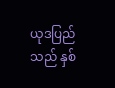ယုဒပြည်သည် နှစ်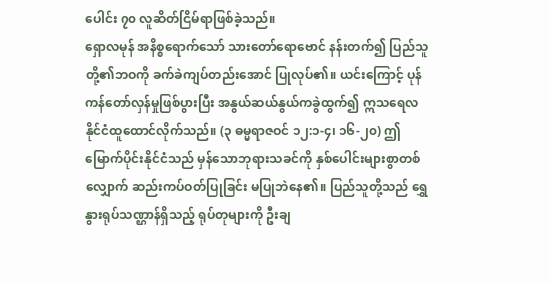ပေါင်း ၇၀ လူဆိတ်ငြိမ်ရာဖြစ်ခဲ့သည်။
ရှောလမုန် အနိစ္စရောက်သော် သားတော်ရောဗောင် နန်းတက်၍ ပြည်သူတို့၏ဘဝကို ခက်ခဲကျပ်တည်းအောင် ပြုလုပ်၏။ ယင်းကြောင့် ပုန်ကန်တော်လှန်မှုဖြစ်ပွားပြီး အနွယ်ဆယ်နွယ်ကခွဲထွက်၍ ဣသရေလနိုင်ငံထူထောင်လိုက်သည်။ (၃ ဓမ္မရာဇဝင် ၁၂:၁-၄၊ ၁၆-၂၀) ဤမြောက်ပိုင်းနိုင်ငံသည် မှန်သောဘုရားသခင်ကို နှစ်ပေါင်းများစွာတစ်လျှောက် ဆည်းကပ်ဝတ်ပြုခြင်း မပြုဘဲနေ၏။ ပြည်သူတို့သည် ရွှေနွားရုပ်သဏ္ဌာန်ရှိသည့် ရုပ်တုများကို ဦးချ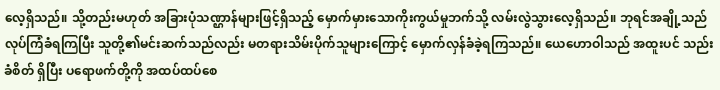လေ့ရှိသည်။ သို့တည်းမဟုတ် အခြားပုံသဏ္ဌာန်များဖြင့်ရှိသည့် မှောက်မှားသောကိုးကွယ်မှုဘက်သို့ လမ်းလွဲသွားလေ့ရှိသည်။ ဘုရင်အချို့သည် လုပ်ကြံခံရကြပြီး သူတို့၏မင်းဆက်သည်လည်း မတရားသိမ်းပိုက်သူများကြောင့် မှောက်လှန်ခံခဲ့ရကြသည်။ ယေဟောဝါသည် အထူးပင် သည်းခံစိတ် ရှိပြီး ပရောဖက်တို့ကို အထပ်ထပ်စေ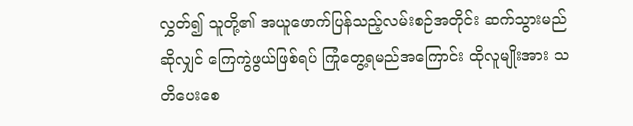လွှတ်၍ သူတို့၏ အယူဖောက်ပြန်သည့်လမ်းစဉ်အတိုင်း ဆက်သွားမည်ဆိုလျှင် ကြေကွဲဖွယ်ဖြစ်ရပ် ကြုံတွေ့ရမည်အကြောင်း ထိုလူမျိုးအား သတိပေးစေ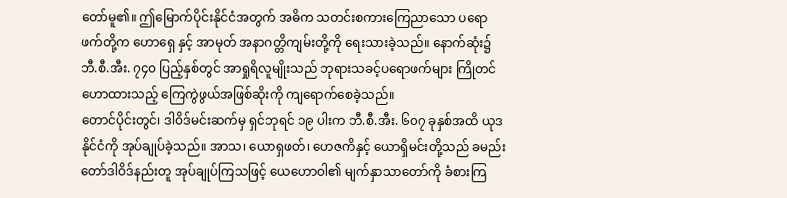တော်မူ၏။ ဤမြောက်ပိုင်းနိုင်ငံအတွက် အဓိက သတင်းစကားကြေညာသော ပရောဖက်တို့က ဟောရှေ နှင့် အာမုတ် အနာဂတ္တိကျမ်းတို့ကို ရေးသားခဲ့သည်။ နောက်ဆုံး၌ ဘီ.စီ.အီး. ၇၄၀ ပြည့်နှစ်တွင် အာရှုရိလူမျိုးသည် ဘုရားသခင့်ပရောဖက်များ ကြိုတင်ဟောထားသည့် ကြေကွဲဖွယ်အဖြစ်ဆိုးကို ကျရောက်စေခဲ့သည်။
တောင်ပိုင်းတွင်၊ ဒါဝိဒ်မင်းဆက်မှ ရှင်ဘုရင် ၁၉ ပါးက ဘီ.စီ.အီး. ၆၀၇ ခုနှစ်အထိ ယုဒနိုင်ငံကို အုပ်ချုပ်ခဲ့သည်။ အာသ၊ ယောရှဖတ်၊ ဟေဇကိနှင့် ယောရှိမင်းတို့သည် ခမည်းတော်ဒါဝိဒ်နည်းတူ အုပ်ချုပ်ကြသဖြင့် ယေဟောဝါ၏ မျက်နှာသာတော်ကို ခံစားကြ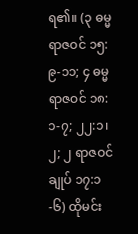ရ၏။ (၃ ဓမ္မရာဇဝင် ၁၅:၉-၁၁; ၄ ဓမ္မရာဇဝင် ၁၈:၁-၇; ၂၂:၁၊ ၂; ၂ ရာဇဝင်ချုပ် ၁၇:၁-၆) ထိုမင်း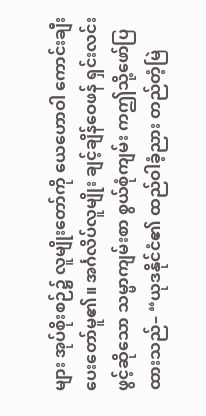များ အုပ်စိုးစဉ်၌ လူမျိုးတော်ကို ယေဟောဝါ ကောင်းချီးပေးတော်မူ၏။ အင်္ဂလိပ်လူမျိုး ချင့်ချိန်ဝေဖန် ရှင်းလင်းဖွင့်ဆိုသော သမ္မာကျမ်းစာ စွယ်စုံကျမ်း ကဤသို့ဖော်ပြထားသည်– “ယုဒနိုင်ငံ၏ ထည်ဝါခံ့ညား တည်တံ့မြဲ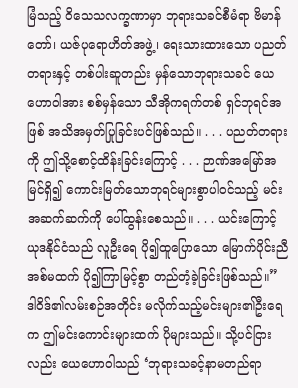မြံသည့် ဝိသေသလက္ခဏာမှာ ဘုရားသခင်စီမံရာ ဗိမာန်တော်၊ ယဇ်ပုရောဟိတ်အဖွဲ့၊ ရေးသားထားသော ပညတ်တရားနှင့် တစ်ပါးဆူတည်း မှန်သောဘုရားသခင် ယေဟောဝါအား စစ်မှန်သော သီအိုကရက်တစ် ရှင်ဘုရင်အဖြစ် အသိအမှတ်ပြုခြင်းပင်ဖြစ်သည်။ . . . ပညတ်တရားကို ဤသို့စောင့်ထိန်းခြင်းကြောင့် . . . ဉာဏ်အမြော်အမြင်ရှိ၍ ကောင်းမြတ်သောဘုရင်များစွာပါဝင်သည့် မင်းအဆက်ဆက်ကို ပေါ်ထွန်းစေသည်။ . . . ယင်းကြောင့် ယုဒနိုင်ငံသည် လူဦးရေ ပို၍ထူပြောသော မြောက်ပိုင်းညီအစ်မထက် ပို၍ကြာမြင့်စွာ တည်တံ့ခဲ့ခြင်းဖြစ်သည်။” ဒါဝိဒ်၏လမ်းစဉ်အတိုင်း မလိုက်သည့်မင်းများ၏ဦးရေက ဤမင်းကောင်းများထက် ပိုများသည်။ သို့ပင်ငြားလည်း ယေဟောဝါသည် ‘ဘုရားသခင့်နာမတည်ရာ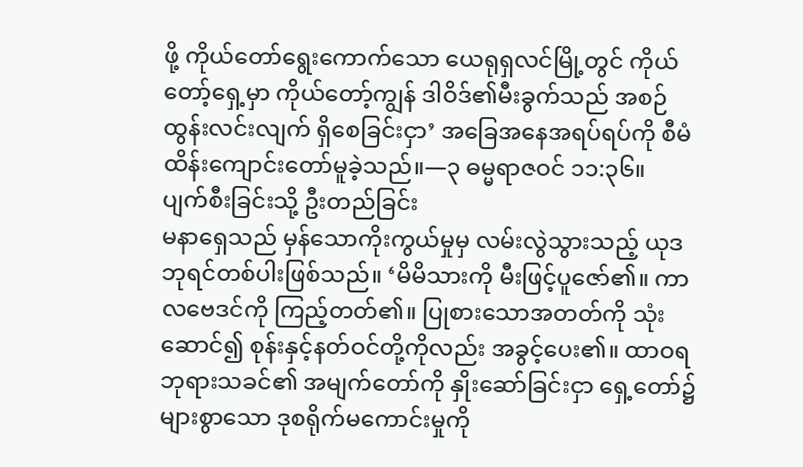ဖို့ ကိုယ်တော်ရွေးကောက်သော ယေရုရှလင်မြို့တွင် ကိုယ်တော့်ရှေ့မှာ ကိုယ်တော့်ကျွန် ဒါဝိဒ်၏မီးခွက်သည် အစဉ်ထွန်းလင်းလျက် ရှိစေခြင်းငှာ’ အခြေအနေအရပ်ရပ်ကို စီမံထိန်းကျောင်းတော်မူခဲ့သည်။—၃ ဓမ္မရာဇဝင် ၁၁:၃၆။
ပျက်စီးခြင်းသို့ ဦးတည်ခြင်း
မနာရှေသည် မှန်သောကိုးကွယ်မှုမှ လမ်းလွဲသွားသည့် ယုဒဘုရင်တစ်ပါးဖြစ်သည်။ ‘မိမိသားကို မီးဖြင့်ပူဇော်၏။ ကာလဗေဒင်ကို ကြည့်တတ်၏။ ပြုစားသောအတတ်ကို သုံးဆောင်၍ စုန်းနှင့်နတ်ဝင်တို့ကိုလည်း အခွင့်ပေး၏။ ထာဝရဘုရားသခင်၏ အမျက်တော်ကို နှိုးဆော်ခြင်းငှာ ရှေ့တော်၌ များစွာသော ဒုစရိုက်မကောင်းမှုကို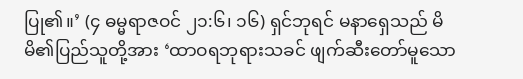ပြု၏။’ (၄ ဓမ္မရာဇဝင် ၂၁:၆၊ ၁၆) ရှင်ဘုရင် မနာရှေသည် မိမိ၏ပြည်သူတို့အား ‘ထာဝရဘုရားသခင် ဖျက်ဆီးတော်မူသော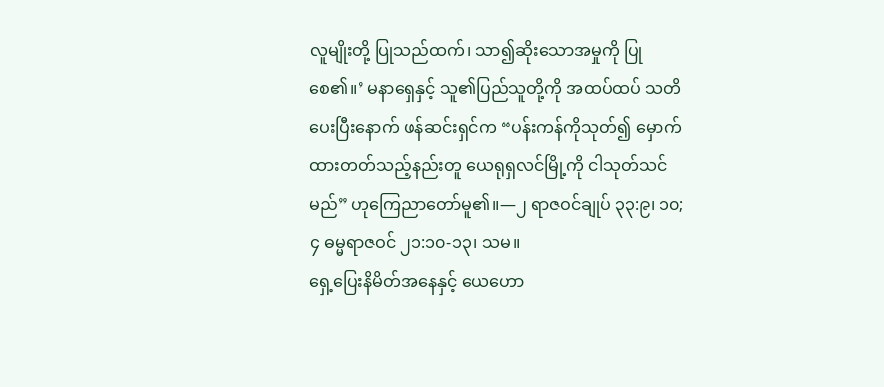လူမျိုးတို့ ပြုသည်ထက်၊ သာ၍ဆိုးသောအမှုကို ပြုစေ၏။’ မနာရှေနှင့် သူ၏ပြည်သူတို့ကို အထပ်ထပ် သတိပေးပြီးနောက် ဖန်ဆင်းရှင်က “ပန်းကန်ကိုသုတ်၍ မှောက်ထားတတ်သည့်နည်းတူ ယေရုရှလင်မြို့ကို ငါသုတ်သင်မည်” ဟုကြေညာတော်မူ၏။—၂ ရာဇဝင်ချုပ် ၃၃:၉၊ ၁၀; ၄ ဓမ္မရာဇဝင် ၂၁:၁၀-၁၃၊ သမ။
ရှေ့ပြေးနိမိတ်အနေနှင့် ယေဟော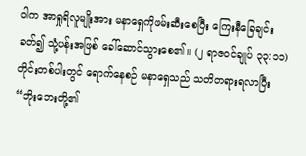ဝါက အာရှုရိလူမျိုးအား မနာရှေကိုဖမ်းဆီးစေပြီး ကြေးနီခြေချင်းခတ်၍ သုံ့ပန်းအဖြစ် ခေါ်ဆောင်သွားစေ၏။ (၂ ရာဇဝင်ချုပ် ၃၃:၁၁) တိုင်းတစ်ပါးတွင် ရောက်နေစဉ် မနာရှေသည် သတိတရားရလာပြီး “ဘိုးဘေးတို့၏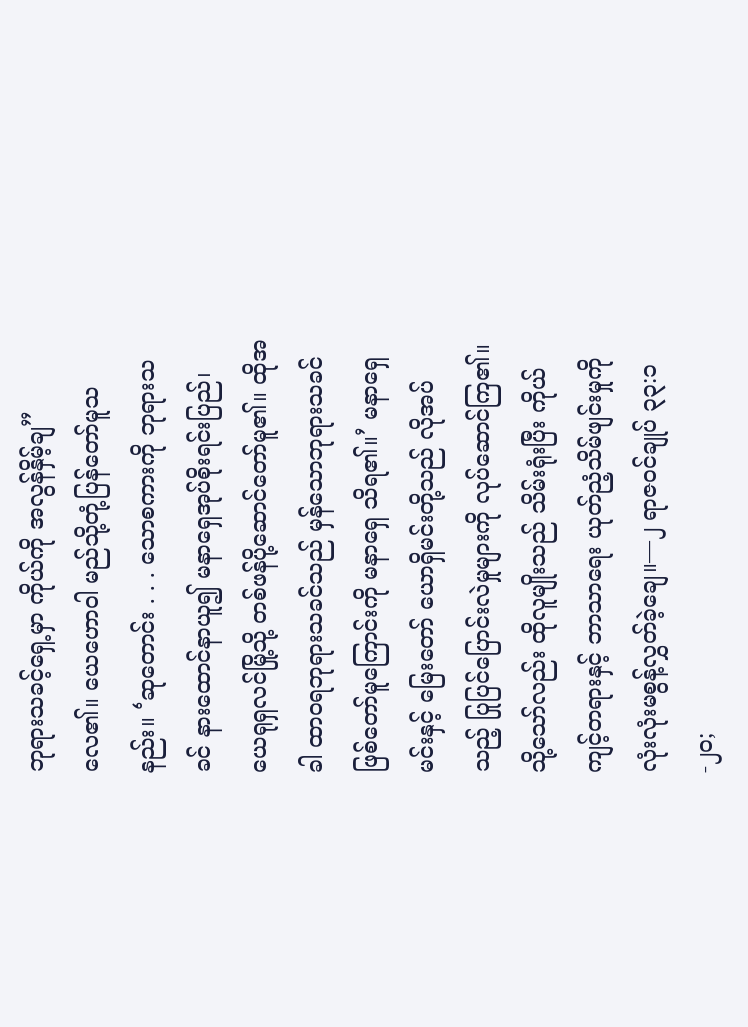ဘုရားသခင့်ရှေ့မှာ ကိုယ်ကို အလွန်နှိမ့်ချ” လေ၏။ ယေဟောဝါ မည်သို့တုံ့ပြန်တော်မူသနည်း။ ‘ဆုတောင်း . . . သောစကားကို ဘုရားသခင် နားထောင်နာယူ၍ မနာရှေအုပ်စိုးရင်းပြည်၊ ယေရုရှလင်မြို့သို့ တစ်ဖန်ပို့ဆောင်တော်မူ၏။ ထိုအခါ ထာဝရဘုရားသခင်သည် မှန်သောဘုရားသခင်ဖြစ်တော်မူကြောင်းကို မနာရှေ သိရ၏။’ မနာရှေမင်းနှင့် မြေးတော် ယောရှိမင်းတို့သည် လိုအပ်သည့် ပြုပြင်ပြောင်းလဲမှုများကို လုပ်ဆောင်ကြ၏။ သို့သော်လည်း ထိုလူမျိုးသည် သိမ်းရုံးပြီး ကိုယ်ကျင့်တရားနှင့် ဘာသာရေး ယုတ်ညံ့သိမ်ဖျင်းမှုကို လုံးလုံးမစွန့်လွှတ်ခဲ့ချေ။—၂ ရာဇဝင်ချုပ် ၃၃:၁-၂၀;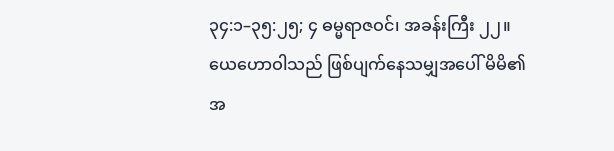၃၄:၁–၃၅:၂၅; ၄ ဓမ္မရာဇဝင်၊ အခန်းကြီး ၂၂။
ယေဟောဝါသည် ဖြစ်ပျက်နေသမျှအပေါ် မိမိ၏အ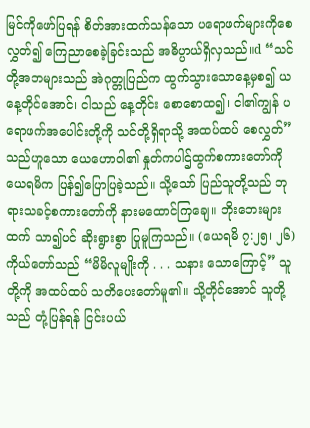မြင်ကိုဖော်ပြရန် စိတ်အားထက်သန်သော ပရောဖက်များကိုစေလွှတ်၍ ကြေညာစေခဲ့ခြင်းသည် အဓိပ္ပာယ်ရှိလှသည်။d “သင်တို့အဘများသည် အဲဂုတ္တုပြည်က ထွက်သွားသောနေ့မှစ၍ ယနေ့တိုင်အောင်၊ ငါသည် နေ့တိုင်း စောစောထ၍၊ ငါ၏ကျွန် ပရောဖက်အပေါင်းတို့ကို သင်တို့ရှိရာသို့ အထပ်ထပ် စေလွှတ်” သည်ဟူသော ယေဟောဝါ၏ နှုတ်ကပါဌ်ထွက်စကားတော်ကို ယေရမိက ပြန်၍ပြောပြခဲ့သည်။ သို့သော် ပြည်သူတို့သည် ဘုရားသခင့်စကားတော်ကို နားမထောင်ကြချေ။ ဘိုးဘေးများထက် သာ၍ပင် ဆိုးရွားစွာ ပြုမူကြသည်။ (ယေရမိ ၇:၂၅၊ ၂၆) ကိုယ်တော်သည် “မိမိလူမျိုးကို . . . သနား သောကြောင့်” သူတို့ကို အထပ်ထပ် သတိပေးတော်မူ၏။ သို့တိုင်အောင် သူတို့သည် တုံ့ပြန်ရန် ငြင်းပယ်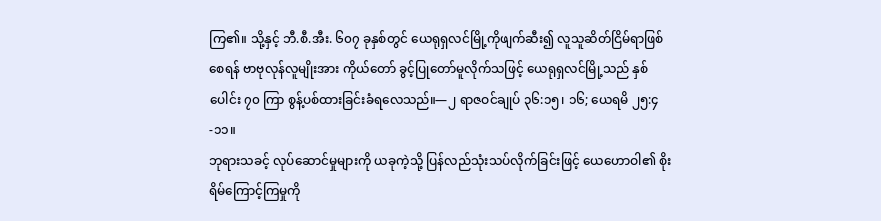ကြ၏။ သို့နှင့် ဘီ.စီ.အီး. ၆၀၇ ခုနှစ်တွင် ယေရုရှလင်မြို့ကိုဖျက်ဆီး၍ လူသူဆိတ်ငြိမ်ရာဖြစ်စေရန် ဗာဗုလုန်လူမျိုးအား ကိုယ်တော် ခွင့်ပြုတော်မူလိုက်သဖြင့် ယေရုရှလင်မြို့သည် နှစ်ပေါင်း ၇၀ ကြာ စွန့်ပစ်ထားခြင်းခံရလေသည်။—၂ ရာဇဝင်ချုပ် ၃၆:၁၅၊ ၁၆; ယေရမိ ၂၅:၄-၁၁။
ဘုရားသခင့် လုပ်ဆောင်မှုများကို ယခုကဲ့သို့ ပြန်လည်သုံးသပ်လိုက်ခြင်းဖြင့် ယေဟောဝါ၏ စိုးရိမ်ကြောင့်ကြမှုကို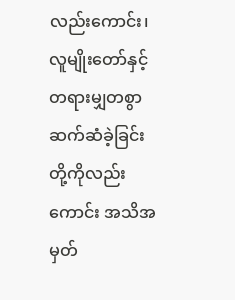လည်းကောင်း၊ လူမျိုးတော်နှင့် တရားမျှတစွာ ဆက်ဆံခဲ့ခြင်းတို့ကိုလည်းကောင်း အသိအမှတ်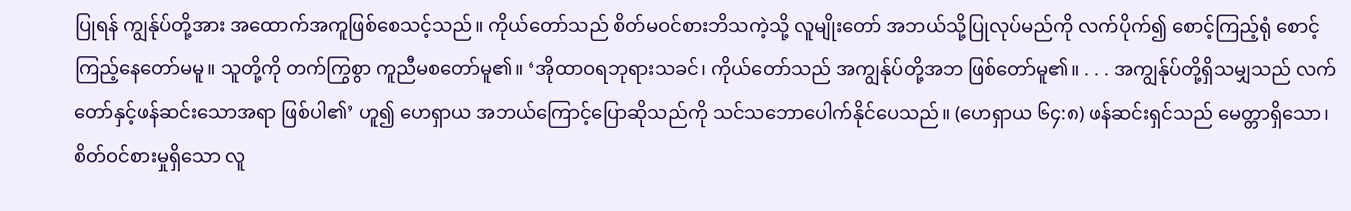ပြုရန် ကျွန်ုပ်တို့အား အထောက်အကူဖြစ်စေသင့်သည်။ ကိုယ်တော်သည် စိတ်မဝင်စားဘိသကဲ့သို့ လူမျိုးတော် အဘယ်သို့ပြုလုပ်မည်ကို လက်ပိုက်၍ စောင့်ကြည့်ရုံ စောင့်ကြည့်နေတော်မမူ။ သူတို့ကို တက်ကြွစွာ ကူညီမစတော်မူ၏။ ‘အိုထာဝရဘုရားသခင်၊ ကိုယ်တော်သည် အကျွန်ုပ်တို့အဘ ဖြစ်တော်မူ၏။ . . . အကျွန်ုပ်တို့ရှိသမျှသည် လက်တော်နှင့်ဖန်ဆင်းသောအရာ ဖြစ်ပါ၏’ ဟူ၍ ဟေရှာယ အဘယ်ကြောင့်ပြောဆိုသည်ကို သင်သဘောပေါက်နိုင်ပေသည်။ (ဟေရှာယ ၆၄:၈) ဖန်ဆင်းရှင်သည် မေတ္တာရှိသော၊ စိတ်ဝင်စားမှုရှိသော လူ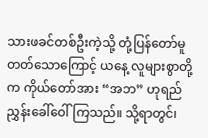သားဖခင်တစ်ဦးကဲ့သို့ တုံ့ပြန်တော်မူတတ်သောကြောင့် ယနေ့ လူများစွာတို့က ကိုယ်တော်အား “အဘ” ဟုရည်ညွှန်းခေါ်ဝေါ်ကြသည်။ သို့ရာတွင်၊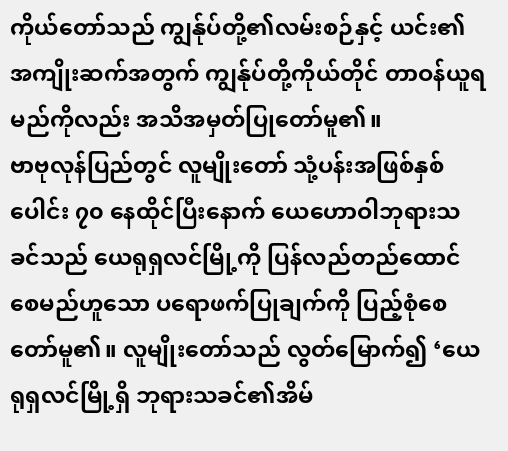ကိုယ်တော်သည် ကျွန်ုပ်တို့၏လမ်းစဉ်နှင့် ယင်း၏အကျိုးဆက်အတွက် ကျွန်ုပ်တို့ကိုယ်တိုင် တာဝန်ယူရမည်ကိုလည်း အသိအမှတ်ပြုတော်မူ၏။
ဗာဗုလုန်ပြည်တွင် လူမျိုးတော် သုံ့ပန်းအဖြစ်နှစ်ပေါင်း ၇၀ နေထိုင်ပြီးနောက် ယေဟောဝါဘုရားသခင်သည် ယေရုရှလင်မြို့ကို ပြန်လည်တည်ထောင်စေမည်ဟူသော ပရောဖက်ပြုချက်ကို ပြည့်စုံစေတော်မူ၏။ လူမျိုးတော်သည် လွတ်မြောက်၍ ‘ယေရုရှလင်မြို့ရှိ ဘုရားသခင်၏အိမ်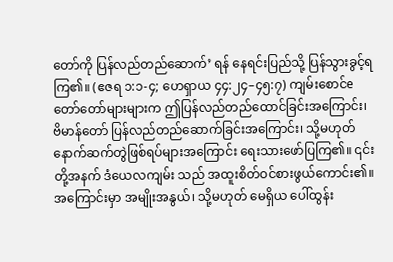တော်ကို ပြန်လည်တည်ဆောက်’ ရန် နေရင်းပြည်သို့ ပြန်သွားခွင့်ရကြ၏။ (ဧဇရ ၁:၁-၄; ဟေရှာယ ၄၄:၂၄–၄၅:၇) ကျမ်းစောင်e တော်တော်များများက ဤပြန်လည်တည်ထောင်ခြင်းအကြောင်း၊ ဗိမာန်တော် ပြန်လည်တည်ဆောက်ခြင်းအကြောင်း၊ သို့မဟုတ် နောက်ဆက်တွဲဖြစ်ရပ်များအကြောင်း ရေးသားဖော်ပြကြ၏။ ၎င်းတို့အနက် ဒံယေလကျမ်း သည် အထူးစိတ်ဝင်စားဖွယ်ကောင်း၏။ အကြောင်းမှာ အမျိုးအနွယ်၊ သို့မဟုတ် မေရှိယ ပေါ်ထွန်း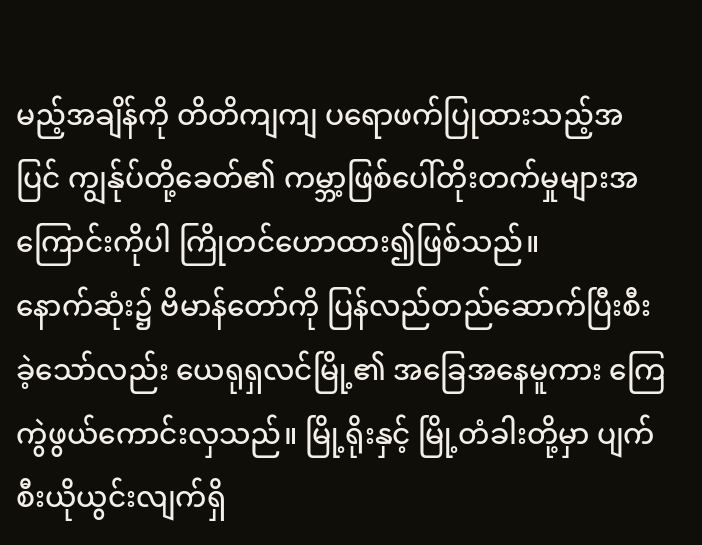မည့်အချိန်ကို တိတိကျကျ ပရောဖက်ပြုထားသည့်အပြင် ကျွန်ုပ်တို့ခေတ်၏ ကမ္ဘာ့ဖြစ်ပေါ်တိုးတက်မှုများအကြောင်းကိုပါ ကြိုတင်ဟောထား၍ဖြစ်သည်။
နောက်ဆုံး၌ ဗိမာန်တော်ကို ပြန်လည်တည်ဆောက်ပြီးစီးခဲ့သော်လည်း ယေရုရှလင်မြို့၏ အခြေအနေမူကား ကြေကွဲဖွယ်ကောင်းလှသည်။ မြို့ရိုးနှင့် မြို့တံခါးတို့မှာ ပျက်စီးယိုယွင်းလျက်ရှိ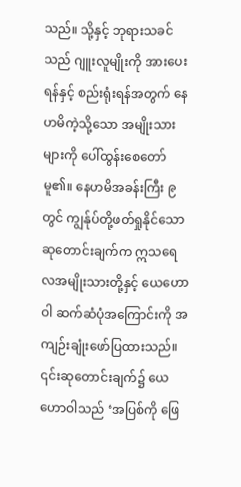သည်။ သို့နှင့် ဘုရားသခင်သည် ဂျူးလူမျိုးကို အားပေးရန်နှင့် စည်းရုံးရန်အတွက် နေဟမိကဲ့သို့သော အမျိုးသားများကို ပေါ်ထွန်းစေတော်မူ၏။ နေဟမိအခန်းကြီး ၉ တွင် ကျွန်ုပ်တို့ဖတ်ရှုနိုင်သော ဆုတောင်းချက်က ဣသရေလအမျိုးသားတို့နှင့် ယေဟောဝါ ဆက်ဆံပုံအကြောင်းကို အကျဉ်းချုံးဖော်ပြထားသည်။ ၎င်းဆုတောင်းချက်၌ ယေဟောဝါသည် ‘အပြစ်ကို ဖြေ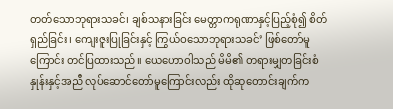တတ်သောဘုရားသခင်၊ ချစ်သနားခြင်း မေတ္တာကရုဏာနှင့်ပြည့်စုံ၍ စိတ်ရှည်ခြင်း၊ ကျေးဇူးပြုခြင်းနှင့် ကြွယ်ဝသောဘုရားသခင်’ ဖြစ်တော်မူကြောင်း တင်ပြထားသည်။ ယေဟောဝါသည် မိမိ၏ တရားမျှတခြင်းစံနှုန်းနှင့်အညီ လုပ်ဆောင်တော်မူကြောင်းလည်း ထိုဆုတောင်းချက်က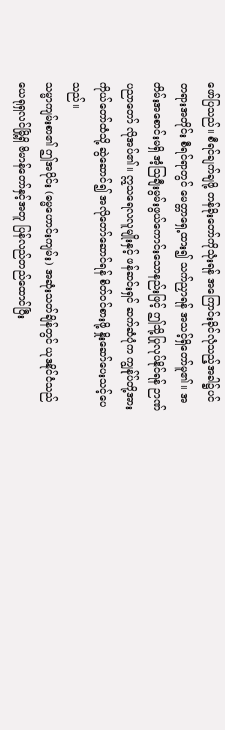ဖော်ပြသည်။ စီရင်ချက်ချဖို့ တန်ခိုးတော်ကိုသုံးရန် အကြောင်းခိုင်လုံသည့်အခါ၌ပင် တရားအတိုင်း စီရင်ရာတွင် မေတ္တာရှေ့ထား၍ သက်ညှာရန် အသင့်ရှိတော်မူ၏။ အတိမ်းအစောင်းမရှိ အံ့သြချီးမွမ်းဖွယ်ကောင်းသောနည်းဖြင့် ဤသို့ပြုလုပ်နိုင်ရန် ဉာဏ်ပညာတော် လိုအပ်၏။ ဣသရေလလူမျိုးနှင့် ဖန်ဆင်းရှင် ဆက်ဆံပုံက ကျွန်ုပ်တို့အား ကိုယ်တော်ထံသို့ ဆွဲဆောင်၍ အလိုတော်ဆောင်ရန် စိတ်ဝင်စားဖို့ နှိုးဆော်ပေးသင့်ပေသည်။
သမ္မာကျမ်းစာ၏ ဤအပိုင်း (ဓမ္မဟောင်းကျမ်း) အဆုံးသတ်ချိန်တွင် ယုဒနိုင်ငံသည် ယေရုရှလင်မြို့ရှိ ဗိမာန်တော်နှင့်အတူ ပြန်လည်တည်ထောင်ပြီး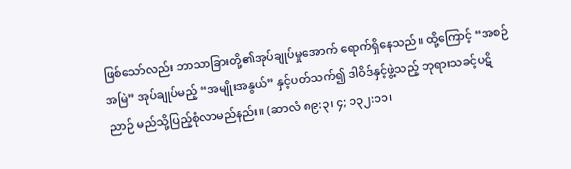ဖြစ်သော်လည်း ဘာသာခြားတို့၏အုပ်ချုပ်မှုအောက် ရောက်ရှိနေသည်။ ထို့ကြောင့် “အစဉ်အမြဲ” အုပ်ချုပ်မည့် “အမျိုးအနွယ်” နှင့်ပတ်သက်၍ ဒါဝိဒ်နှင့်ဖွဲ့သည့် ဘုရားသခင့်ပဋိညာဉ် မည်သို့ပြည့်စုံလာမည်နည်း။ (ဆာလံ ၈၉:၃၊ ၄; ၁၃၂:၁၁၊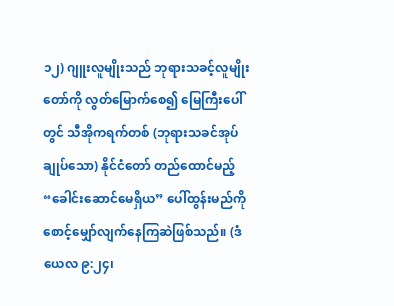၁၂) ဂျူးလူမျိုးသည် ဘုရားသခင့်လူမျိုးတော်ကို လွတ်မြောက်စေ၍ မြေကြီးပေါ်တွင် သီအိုကရက်တစ် (ဘုရားသခင်အုပ်ချုပ်သော) နိုင်ငံတော် တည်ထောင်မည့် “ခေါင်းဆောင်မေရှိယ” ပေါ်ထွန်းမည်ကို စောင့်မျှော်လျက်နေကြဆဲဖြစ်သည်။ (ဒံယေလ ၉:၂၄၊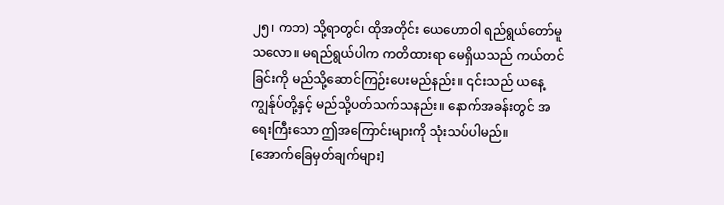၂၅၊ ကဘ) သို့ရာတွင်၊ ထိုအတိုင်း ယေဟောဝါ ရည်ရွယ်တော်မူသလော။ မရည်ရွယ်ပါက ကတိထားရာ မေရှိယသည် ကယ်တင်ခြင်းကို မည်သို့ဆောင်ကြဉ်းပေးမည်နည်း။ ၎င်းသည် ယနေ့ ကျွန်ုပ်တို့နှင့် မည်သို့ပတ်သက်သနည်း။ နောက်အခန်းတွင် အရေးကြီးသော ဤအကြောင်းများကို သုံးသပ်ပါမည်။
[အောက်ခြေမှတ်ချက်များ]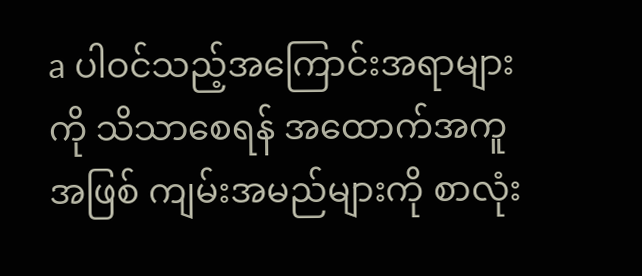a ပါဝင်သည့်အကြောင်းအရာများကို သိသာစေရန် အထောက်အကူအဖြစ် ကျမ်းအမည်များကို စာလုံး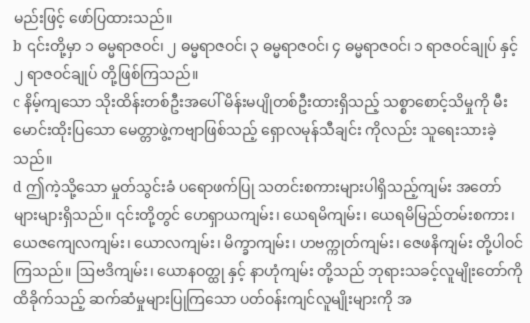မည်းဖြင့် ဖော်ပြထားသည်။
b ၎င်းတို့မှာ ၁ ဓမ္မရာဇဝင်၊ ၂ ဓမ္မရာဇဝင်၊ ၃ ဓမ္မရာဇဝင်၊ ၄ ဓမ္မရာဇဝင်၊ ၁ ရာဇဝင်ချုပ် နှင့် ၂ ရာဇဝင်ချုပ် တို့ဖြစ်ကြသည်။
c နိမ့်ကျသော သိုးထိန်းတစ်ဦးအပေါ် မိန်းမပျိုတစ်ဦးထားရှိသည့် သစ္စာစောင့်သိမှုကို မီးမောင်းထိုးပြသော မေတ္တာဖွဲ့ကဗျာဖြစ်သည့် ရှောလမုန်သီချင်း ကိုလည်း သူရေးသားခဲ့သည်။
d ဤကဲ့သို့သော မှုတ်သွင်းခံ ပရောဖက်ပြု သတင်းစကားများပါရှိသည့်ကျမ်း အတော်များများရှိသည်။ ၎င်းတို့တွင် ဟေရှာယကျမ်း၊ ယေရမိကျမ်း၊ ယေရမိမြည်တမ်းစကား၊ ယေဇကျေလကျမ်း၊ ယောလကျမ်း၊ မိက္ခာကျမ်း၊ ဟဗက္ကုတ်ကျမ်း၊ ဇေဖနိကျမ်း တို့ပါဝင်ကြသည်။ ဩဗဒိကျမ်း၊ ယောနဝတ္ထု နှင့် နာဟုံကျမ်း တို့သည် ဘုရားသခင့်လူမျိုးတော်ကိုထိခိုက်သည့် ဆက်ဆံမှုများပြုကြသော ပတ်ဝန်းကျင်လူမျိုးများကို အ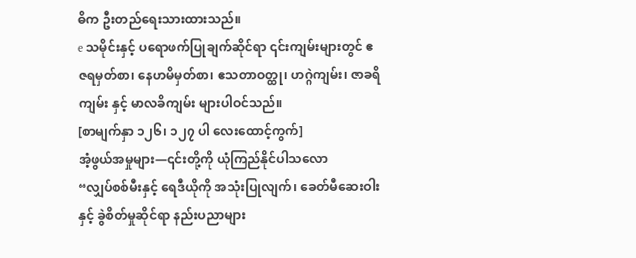ဓိက ဦးတည်ရေးသားထားသည်။
e သမိုင်းနှင့် ပရောဖက်ပြုချက်ဆိုင်ရာ ၎င်းကျမ်းများတွင် ဧဇရမှတ်စာ၊ နေဟမိမှတ်စာ၊ ဧသတာဝတ္ထု၊ ဟဂ္ဂဲကျမ်း၊ ဇာခရိကျမ်း နှင့် မာလခိကျမ်း များပါဝင်သည်။
[စာမျက်နှာ ၁၂၆၊ ၁၂၇ ပါ လေးထောင့်ကွက်]
အံ့ဖွယ်အမှုများ—၎င်းတို့ကို ယုံကြည်နိုင်ပါသလော
“လျှပ်စစ်မီးနှင့် ရေဒီယိုကို အသုံးပြုလျက်၊ ခေတ်မီဆေးဝါးနှင့် ခွဲစိတ်မှုဆိုင်ရာ နည်းပညာများ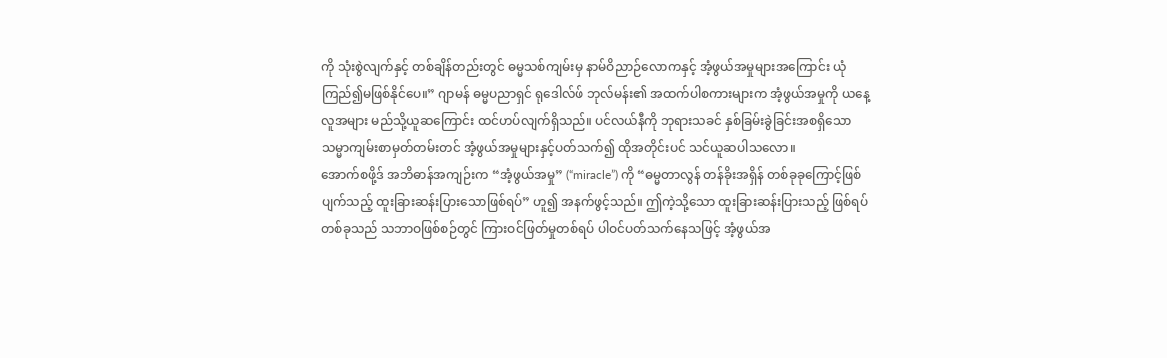ကို သုံးစွဲလျက်နှင့် တစ်ချိန်တည်းတွင် ဓမ္မသစ်ကျမ်းမှ နာမ်ဝိညာဉ်လောကနှင့် အံ့ဖွယ်အမှုများအကြောင်း ယုံကြည်၍မဖြစ်နိုင်ပေ။” ဂျာမန် ဓမ္မပညာရှင် ရုဒေါလ်ဖ် ဘုလ်မန်း၏ အထက်ပါစကားများက အံ့ဖွယ်အမှုကို ယနေ့ လူအများ မည်သို့ယူဆကြောင်း ထင်ဟပ်လျက်ရှိသည်။ ပင်လယ်နီကို ဘုရားသခင် နှစ်ခြမ်းခွဲခြင်းအစရှိသော သမ္မာကျမ်းစာမှတ်တမ်းတင် အံ့ဖွယ်အမှုများနှင့်ပတ်သက်၍ ထိုအတိုင်းပင် သင်ယူဆပါသလော။
အောက်စဖို့ဒ် အဘိဓာန်အကျဉ်းက “အံ့ဖွယ်အမှု” (“miracle”) ကို “ဓမ္မတာလွန် တန်ခိုးအရှိန် တစ်ခုခုကြောင့်ဖြစ်ပျက်သည့် ထူးခြားဆန်းပြားသောဖြစ်ရပ်” ဟူ၍ အနက်ဖွင့်သည်။ ဤကဲ့သို့သော ထူးခြားဆန်းပြားသည့် ဖြစ်ရပ်တစ်ခုသည် သဘာဝဖြစ်စဉ်တွင် ကြားဝင်ဖြတ်မှုတစ်ရပ် ပါဝင်ပတ်သက်နေသဖြင့် အံ့ဖွယ်အ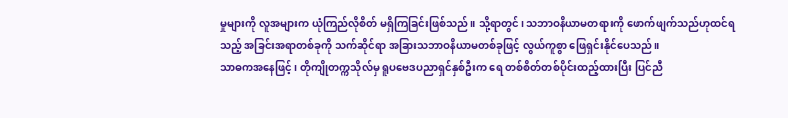မှုများကို လူအများက ယုံကြည်လိုစိတ် မရှိကြခြင်းဖြစ်သည်။ သို့ရာတွင်၊ သဘာဝနိယာမတရားကို ဖောက်ဖျက်သည်ဟုထင်ရသည့် အခြင်းအရာတစ်ခုကို သက်ဆိုင်ရာ အခြားသဘာဝနိယာမတစ်ခုဖြင့် လွယ်ကူစွာ ဖြေရှင်းနိုင်ပေသည်။
သာဓကအနေဖြင့်၊ တိုကျိုတက္ကသိုလ်မှ ရူပဗေဒပညာရှင်နှစ်ဦးက ရေ တစ်စိတ်တစ်ပိုင်းထည့်ထားပြီး ပြင်ညီ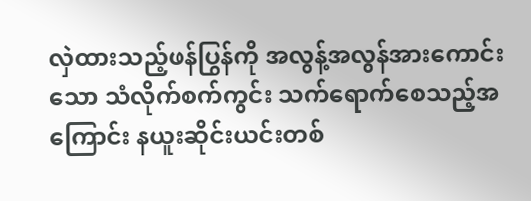လှဲထားသည့်ဖန်ပြွန်ကို အလွန့်အလွန်အားကောင်းသော သံလိုက်စက်ကွင်း သက်ရောက်စေသည့်အကြောင်း နယူးဆိုင်းယင်းတစ်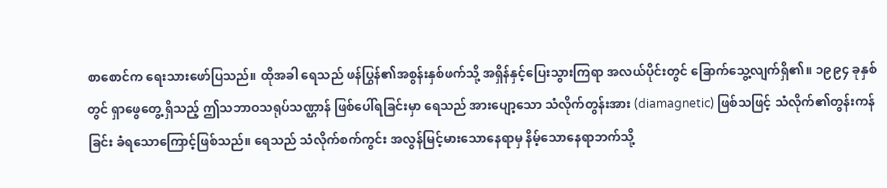စာစောင်က ရေးသားဖော်ပြသည်။ ထိုအခါ ရေသည် ဖန်ပြွန်၏အစွန်းနှစ်ဖက်သို့ အရှိန်နှင့်ပြေးသွားကြရာ အလယ်ပိုင်းတွင် ခြောက်သွေ့လျက်ရှိ၏။ ၁၉၉၄ ခုနှစ်တွင် ရှာဖွေတွေ့ ရှိသည့် ဤသဘာဝသရုပ်သဏ္ဌာန် ဖြစ်ပေါ်ရခြင်းမှာ ရေသည် အားပျော့သော သံလိုက်တွန်းအား (diamagnetic) ဖြစ်သဖြင့် သံလိုက်၏တွန်းကန်ခြင်း ခံရသောကြောင့်ဖြစ်သည်။ ရေသည် သံလိုက်စက်ကွင်း အလွန်မြင့်မားသောနေရာမှ နိမ့်သောနေရာဘက်သို့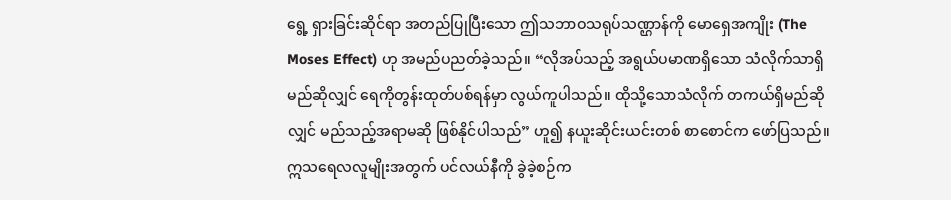ရွေ့ ရှားခြင်းဆိုင်ရာ အတည်ပြုပြီးသော ဤသဘာဝသရုပ်သဏ္ဌာန်ကို မောရှေအကျိုး (The Moses Effect) ဟု အမည်ပညတ်ခဲ့သည်။ “လိုအပ်သည့် အရွယ်ပမာဏရှိသော သံလိုက်သာရှိမည်ဆိုလျှင် ရေကိုတွန်းထုတ်ပစ်ရန်မှာ လွယ်ကူပါသည်။ ထိုသို့သောသံလိုက် တကယ်ရှိမည်ဆိုလျှင် မည်သည့်အရာမဆို ဖြစ်နိုင်ပါသည်” ဟူ၍ နယူးဆိုင်းယင်းတစ် စာစောင်က ဖော်ပြသည်။
ဣသရေလလူမျိုးအတွက် ပင်လယ်နီကို ခွဲခဲ့စဉ်က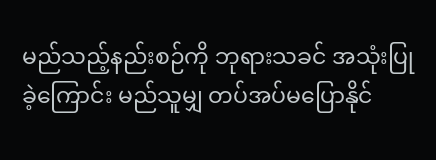မည်သည့်နည်းစဉ်ကို ဘုရားသခင် အသုံးပြုခဲ့ကြောင်း မည်သူမျှ တပ်အပ်မပြောနိုင်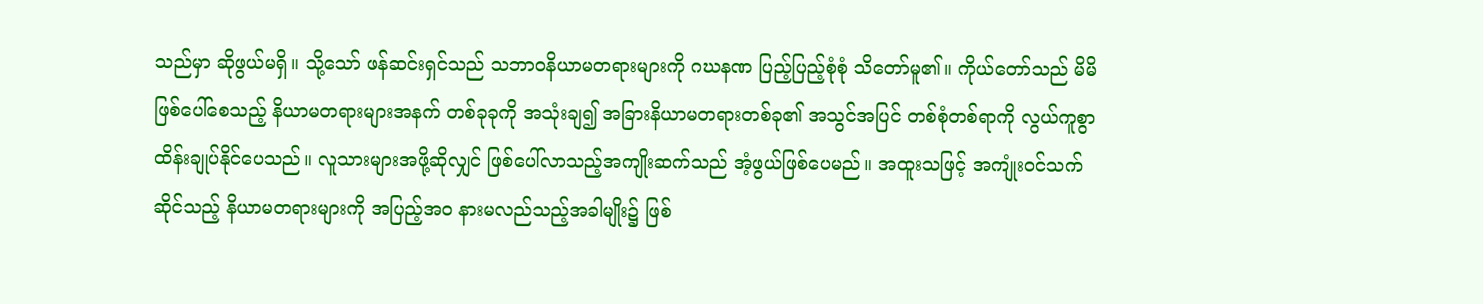သည်မှာ ဆိုဖွယ်မရှိ။ သို့သော် ဖန်ဆင်းရှင်သည် သဘာဝနိယာမတရားများကို ဂဃနဏ ပြည့်ပြည့်စုံစုံ သိတော်မူ၏။ ကိုယ်တော်သည် မိမိဖြစ်ပေါ်စေသည့် နိယာမတရားများအနက် တစ်ခုခုကို အသုံးချ၍ အခြားနိယာမတရားတစ်ခု၏ အသွင်အပြင် တစ်စုံတစ်ရာကို လွယ်ကူစွာ ထိန်းချုပ်နိုင်ပေသည်။ လူသားများအဖို့ဆိုလျှင် ဖြစ်ပေါ်လာသည့်အကျိုးဆက်သည် အံ့ဖွယ်ဖြစ်ပေမည်။ အထူးသဖြင့် အကျုံးဝင်သက်ဆိုင်သည့် နိယာမတရားများကို အပြည့်အဝ နားမလည်သည့်အခါမျိုး၌ ဖြစ်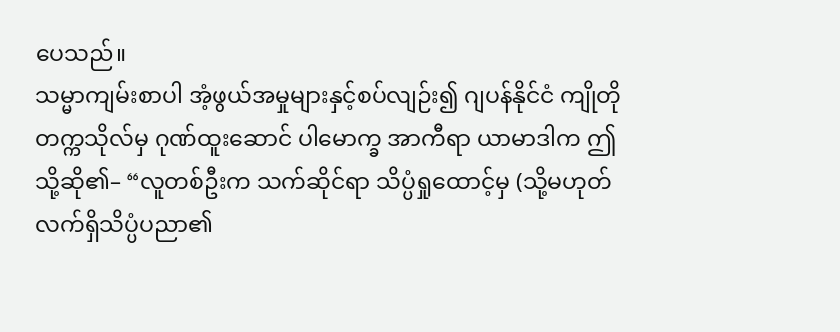ပေသည်။
သမ္မာကျမ်းစာပါ အံ့ဖွယ်အမှုများနှင့်စပ်လျဉ်း၍ ဂျပန်နိုင်ငံ ကျိုတိုတက္ကသိုလ်မှ ဂုဏ်ထူးဆောင် ပါမောက္ခ အာကီရာ ယာမာဒါက ဤသို့ဆို၏– “လူတစ်ဦးက သက်ဆိုင်ရာ သိပ္ပံရှုထောင့်မှ (သို့မဟုတ် လက်ရှိသိပ္ပံပညာ၏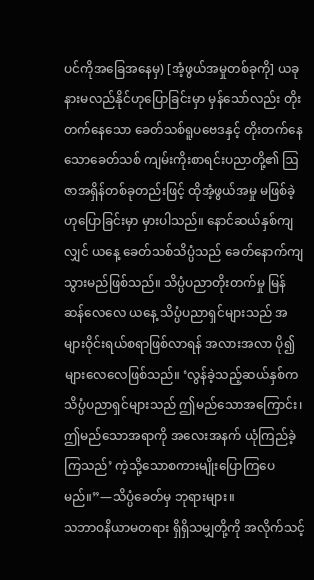ပင်ကိုအခြေအနေမှ) [အံ့ဖွယ်အမှုတစ်ခုကို] ယခု နားမလည်နိုင်ဟုပြောခြင်းမှာ မှန်သော်လည်း တိုးတက်နေသော ခေတ်သစ်ရူပဗေဒနှင့် တိုးတက်နေသောခေတ်သစ် ကျမ်းကိုးစာရင်းပညာတို့၏ ဩဇာအရှိန်တစ်ခုတည်းဖြင့် ထိုအံ့ဖွယ်အမှု မဖြစ်ခဲ့ဟုပြောခြင်းမှာ မှားပါသည်။ နောင်ဆယ်နှစ်ကျလျှင် ယနေ့ ခေတ်သစ်သိပ္ပံသည် ခေတ်နောက်ကျသွားမည်ဖြစ်သည်။ သိပ္ပံပညာတိုးတက်မှု မြန်ဆန်လေလေ ယနေ့ သိပ္ပံပညာရှင်များသည် အများဝိုင်းရယ်စရာဖြစ်လာရန် အလားအလာ ပို၍များလေလေဖြစ်သည်။ ‘လွန်ခဲ့သည့်ဆယ်နှစ်က သိပ္ပံပညာရှင်များသည် ဤမည်သောအကြောင်း၊ ဤမည်သောအရာကို အလေးအနက် ယုံကြည်ခဲ့ကြသည်’ ကဲ့သို့သောစကားမျိုးပြောကြပေမည်။”—သိပ္ပံခေတ်မှ ဘုရားများ။
သဘာဝနိယာမတရား ရှိရှိသမျှတို့ကို အလိုက်သင့်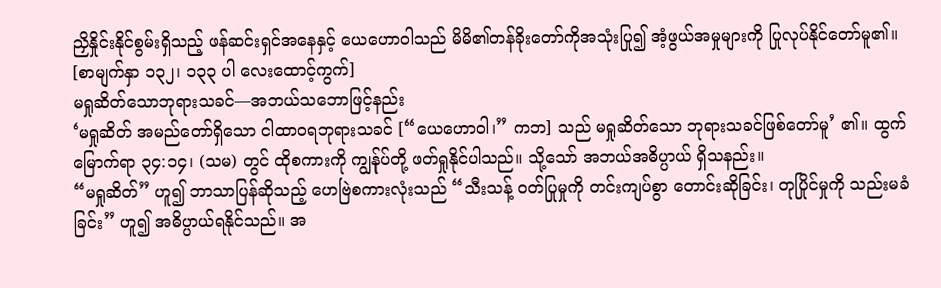ညှိနှိုင်းနိုင်စွမ်းရှိသည့် ဖန်ဆင်းရှင်အနေနှင့် ယေဟောဝါသည် မိမိ၏တန်ခိုးတော်ကိုအသုံးပြု၍ အံ့ဖွယ်အမှုများကို ပြုလုပ်နိုင်တော်မူ၏။
[စာမျက်နှာ ၁၃၂၊ ၁၃၃ ပါ လေးထောင့်ကွက်]
မရှုဆိတ်သောဘုရားသခင်—အဘယ်သဘောဖြင့်နည်း
‘မရှုဆိတ် အမည်တော်ရှိသော ငါထာဝရဘုရားသခင် [“ယေဟောဝါ၊” ကဘ] သည် မရှုဆိတ်သော ဘုရားသခင်ဖြစ်တော်မူ’ ၏။ ထွက်မြောက်ရာ ၃၄:၁၄၊ (သမ) တွင် ထိုစကားကို ကျွန်ုပ်တို့ ဖတ်ရှုနိုင်ပါသည်။ သို့သော် အဘယ်အဓိပ္ပာယ် ရှိသနည်း။
“မရှုဆိတ်” ဟူ၍ ဘာသာပြန်ဆိုသည့် ဟေဗြဲစကားလုံးသည် “သီးသန့် ဝတ်ပြုမှုကို တင်းကျပ်စွာ တောင်းဆိုခြင်း၊ တုပြိုင်မှုကို သည်းမခံခြင်း” ဟူ၍ အဓိပ္ပာယ်ရနိုင်သည်။ အ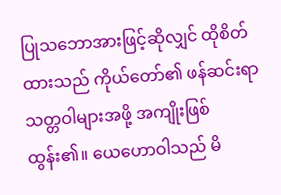ပြုသဘောအားဖြင့်ဆိုလျှင် ထိုစိတ်ထားသည် ကိုယ်တော်၏ ဖန်ဆင်းရာသတ္တဝါများအဖို့ အကျိုးဖြစ်ထွန်း၏။ ယေဟောဝါသည် မိ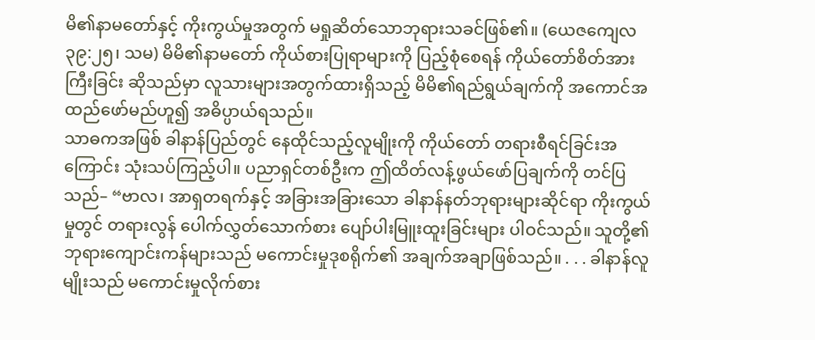မိ၏နာမတော်နှင့် ကိုးကွယ်မှုအတွက် မရှုဆိတ်သောဘုရားသခင်ဖြစ်၏။ (ယေဇကျေလ ၃၉:၂၅၊ သမ) မိမိ၏နာမတော် ကိုယ်စားပြုရာများကို ပြည့်စုံစေရန် ကိုယ်တော်စိတ်အားကြီးခြင်း ဆိုသည်မှာ လူသားများအတွက်ထားရှိသည့် မိမိ၏ရည်ရွယ်ချက်ကို အကောင်အထည်ဖော်မည်ဟူ၍ အဓိပ္ပာယ်ရသည်။
သာဓကအဖြစ် ခါနာန်ပြည်တွင် နေထိုင်သည့်လူမျိုးကို ကိုယ်တော် တရားစီရင်ခြင်းအကြောင်း သုံးသပ်ကြည့်ပါ။ ပညာရှင်တစ်ဦးက ဤထိတ်လန့်ဖွယ်ဖော်ပြချက်ကို တင်ပြသည်– “ဗာလ၊ အာရှတရက်နှင့် အခြားအခြားသော ခါနာန်နတ်ဘုရားများဆိုင်ရာ ကိုးကွယ်မှုတွင် တရားလွန် ပေါက်လွှတ်သောက်စား ပျော်ပါးမြူးထူးခြင်းများ ပါဝင်သည်။ သူတို့၏ ဘုရားကျောင်းကန်များသည် မကောင်းမှုဒုစရိုက်၏ အချက်အချာဖြစ်သည်။ . . . ခါနာန်လူမျိုးသည် မကောင်းမှုလိုက်စား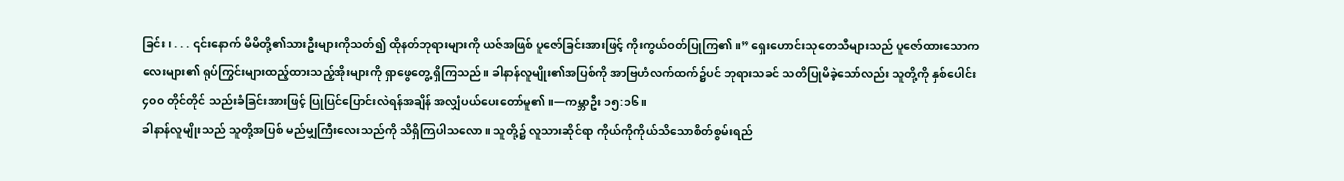ခြင်း၊ . . . ၎င်းနောက် မိမိတို့၏သားဦးများကိုသတ်၍ ထိုနတ်ဘုရားများကို ယဇ်အဖြစ် ပူဇော်ခြင်းအားဖြင့် ကိုးကွယ်ဝတ်ပြုကြ၏။” ရှေးဟောင်းသုတေသီများသည် ပူဇော်ထားသောကလေးများ၏ ရုပ်ကြွင်းများထည့်ထားသည့်အိုးများကို ရှာဖွေတွေ့ ရှိကြသည်။ ခါနာန်လူမျိုး၏အပြစ်ကို အာဗြဟံလက်ထက်၌ပင် ဘုရားသခင် သတိပြုမိခဲ့သော်လည်း သူတို့ကို နှစ်ပေါင်း ၄၀၀ တိုင်တိုင် သည်းခံခြင်းအားဖြင့် ပြုပြင်ပြောင်းလဲရန်အချိန် အလျှံပယ်ပေးတော်မူ၏။—ကမ္ဘာဦး ၁၅:၁၆။
ခါနာန်လူမျိုးသည် သူတို့အပြစ် မည်မျှကြီးလေးသည်ကို သိရှိကြပါသလော။ သူတို့၌ လူသားဆိုင်ရာ ကိုယ်ကိုကိုယ်သိသောစိတ်စွမ်းရည်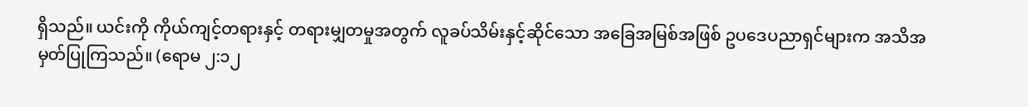ရှိသည်။ ယင်းကို ကိုယ်ကျင့်တရားနှင့် တရားမျှတမှုအတွက် လူခပ်သိမ်းနှင့်ဆိုင်သော အခြေအမြစ်အဖြစ် ဥပဒေပညာရှင်များက အသိအမှတ်ပြုကြသည်။ (ရောမ ၂:၁၂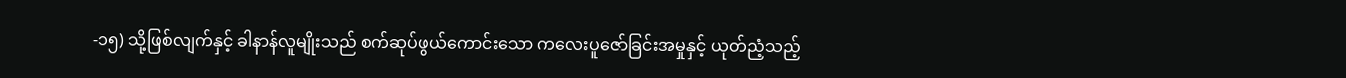-၁၅) သို့ဖြစ်လျက်နှင့် ခါနာန်လူမျိုးသည် စက်ဆုပ်ဖွယ်ကောင်းသော ကလေးပူဇော်ခြင်းအမှုနှင့် ယုတ်ညံ့သည့်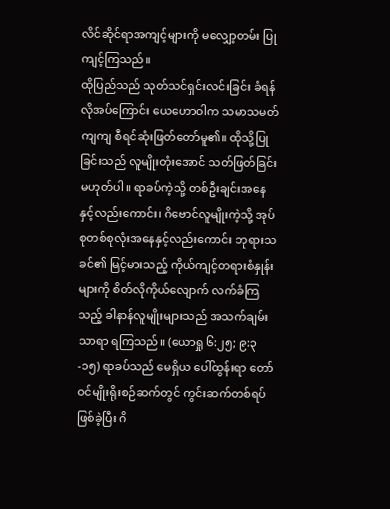လိင်ဆိုင်ရာအကျင့်များကို မလျှော့တမ်း ပြုကျင့်ကြသည်။
ထိုပြည်သည် သုတ်သင်ရှင်းလင်းခြင်း ခံရန်လိုအပ်ကြောင်း ယေဟောဝါက သမာသမတ်ကျကျ စီရင်ဆုံးဖြတ်တော်မူ၏။ ထိုသို့ပြုခြင်းသည် လူမျိုးတုံးအောင် သတ်ဖြတ်ခြင်းမဟုတ်ပါ။ ရာခပ်ကဲ့သို့ တစ်ဦးချင်းအနေနှင့်လည်းကောင်း၊ ဂိဗောင်လူမျိုးကဲ့သို့ အုပ်စုတစ်စုလုံးအနေနှင့်လည်းကောင်း ဘုရားသခင်၏ မြင့်မားသည့် ကိုယ်ကျင့်တရားစံနှုန်းများကို စိတ်လိုကိုယ်လျောက် လက်ခံကြသည့် ခါနာန်လူမျိုးများသည် အသက်ချမ်းသာရာ ရကြသည်။ (ယောရှု ၆:၂၅; ၉:၃-၁၅) ရာခပ်သည် မေရှိယ ပေါ်ထွန်းရာ တော်ဝင်မျိုးရိုးစဉ်ဆက်တွင် ကွင်းဆက်တစ်ရပ်ဖြစ်ခဲ့ပြီး ဂိ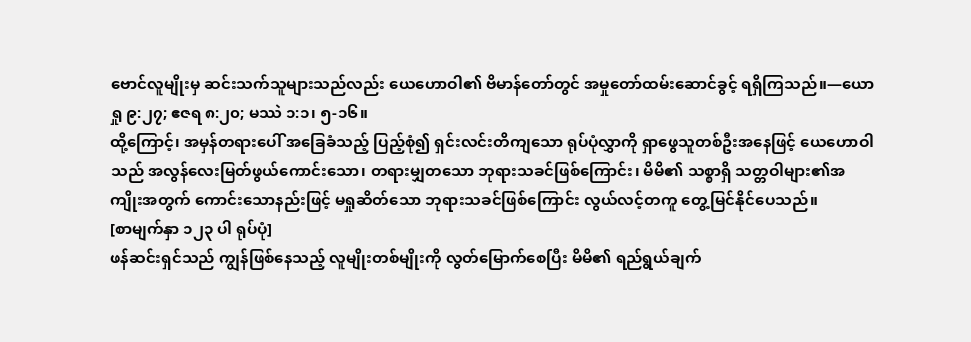ဗောင်လူမျိုးမှ ဆင်းသက်သူများသည်လည်း ယေဟောဝါ၏ ဗိမာန်တော်တွင် အမှုတော်ထမ်းဆောင်ခွင့် ရရှိကြသည်။—ယောရှု ၉:၂၇; ဧဇရ ၈:၂၀; မဿဲ ၁:၁၊ ၅-၁၆။
ထို့ကြောင့်၊ အမှန်တရားပေါ် အခြေခံသည့် ပြည့်စုံ၍ ရှင်းလင်းတိကျသော ရုပ်ပုံလွှာကို ရှာဖွေသူတစ်ဦးအနေဖြင့် ယေဟောဝါသည် အလွန်လေးမြတ်ဖွယ်ကောင်းသော၊ တရားမျှတသော ဘုရားသခင်ဖြစ်ကြောင်း၊ မိမိ၏ သစ္စာရှိ သတ္တဝါများ၏အကျိုးအတွက် ကောင်းသောနည်းဖြင့် မရှုဆိတ်သော ဘုရားသခင်ဖြစ်ကြောင်း လွယ်လင့်တကူ တွေ့မြင်နိုင်ပေသည်။
[စာမျက်နှာ ၁၂၃ ပါ ရုပ်ပုံ]
ဖန်ဆင်းရှင်သည် ကျွန်ဖြစ်နေသည့် လူမျိုးတစ်မျိုးကို လွတ်မြောက်စေပြီး မိမိ၏ ရည်ရွယ်ချက်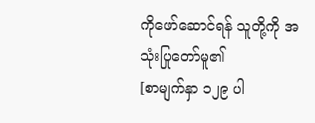ကိုဖော်ဆောင်ရန် သူတို့ကို အသုံးပြုတော်မူ၏
[စာမျက်နှာ ၁၂၉ ပါ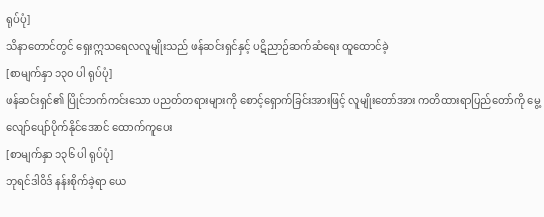ရုပ်ပုံ]
သိနာတောင်တွင် ရှေးဣသရေလလူမျိုးသည် ဖန်ဆင်းရှင်နှင့် ပဋိညာဉ်ဆက်ဆံရေး ထူထောင်ခဲ့
[စာမျက်နှာ ၁၃၀ ပါ ရုပ်ပုံ]
ဖန်ဆင်းရှင်၏ ပြိုင်ဘက်ကင်းသော ပညတ်တရားများကို စောင့်ရှောက်ခြင်းအားဖြင့် လူမျိုးတော်အား ကတိထားရာပြည်တော်ကို မွေ့လျော်ပျော်ပိုက်နိုင်အောင် ထောက်ကူပေး
[စာမျက်နှာ ၁၃၆ ပါ ရုပ်ပုံ]
ဘုရင်ဒါဝိဒ် နန်းစိုက်ခဲ့ရာ ယေ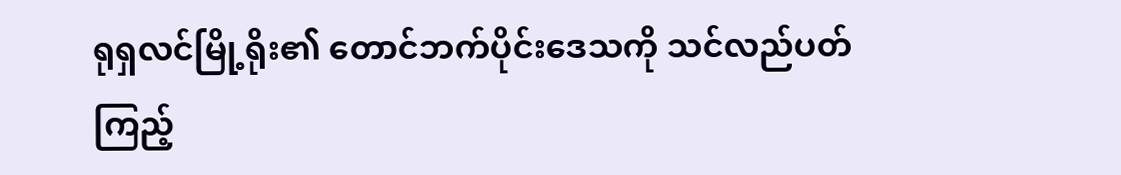ရုရှလင်မြို့ရိုး၏ တောင်ဘက်ပိုင်းဒေသကို သင်လည်ပတ်ကြည့်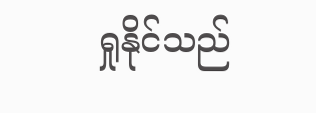ရှုနိုင်သည်